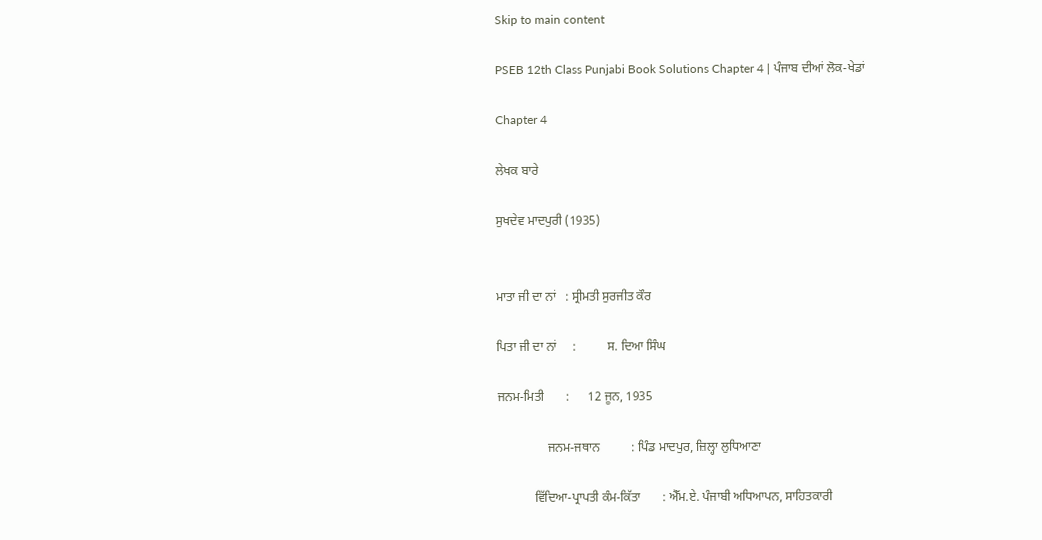Skip to main content

PSEB 12th Class Punjabi Book Solutions Chapter 4 | ਪੰਜਾਬ ਦੀਆਂ ਲੋਕ-ਖੇਡਾਂ

Chapter 4

ਲੇਖਕ ਬਾਰੇ

ਸੁਖਦੇਵ ਮਾਦਪੁਰੀ (1935)


ਮਾਤਾ ਜੀ ਦਾ ਨਾਂ   : ਸ੍ਰੀਮਤੀ ਸੁਰਜੀਤ ਕੌਰ

ਪਿਤਾ ਜੀ ਦਾ ਨਾਂ     :          ਸ. ਦਿਆ ਸਿੰਘ

ਜਨਮ-ਮਿਤੀ       :      12 ਜੂਨ, 1935

                ਜਨਮ-ਜਥਾਨ          : ਪਿੰਡ ਮਾਦਪੁਰ, ਜ਼ਿਲ੍ਹਾ ਲੁਧਿਆਣਾ

            ਵਿੱਦਿਆ-ਪ੍ਰਾਪਤੀ ਕੰਮ-ਕਿੱਤਾ       : ਐੱਮ.ਏ. ਪੰਜਾਬੀ ਅਧਿਆਪਨ, ਸਾਹਿਤਕਾਰੀ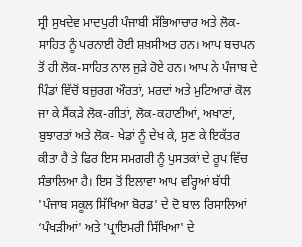ਸ੍ਰੀ ਸੁਖਦੇਵ ਮਾਦਪੁਰੀ ਪੰਜਾਬੀ ਸੱਭਿਆਚਾਰ ਅਤੇ ਲੋਕ-ਸਾਹਿਤ ਨੂੰ ਪਰਨਾਈ ਹੋਈ ਸ਼ਖ਼ਸੀਅਤ ਹਨ। ਆਪ ਬਚਪਨ ਤੋਂ ਹੀ ਲੋਕ-ਸਾਹਿਤ ਨਾਲ ਜੁੜੇ ਹੋਏ ਹਨ। ਆਪ ਨੇ ਪੰਜਾਬ ਦੇ ਪਿੰਡਾਂ ਵਿੱਚੋਂ ਬਜ਼ੁਰਗ ਔਰਤਾਂ, ਮਰਦਾਂ ਅਤੇ ਮੁਟਿਆਰਾਂ ਕੋਲ ਜਾ ਕੇ ਸੈਂਕੜੇ ਲੋਕ-ਗੀਤਾਂ, ਲੋਕ-ਕਹਾਣੀਆਂ, ਅਖਾਣਾਂ, ਬੁਝਾਰਤਾਂ ਅਤੇ ਲੋਕ- ਖੇਡਾਂ ਨੂੰ ਦੇਖ ਕੇ, ਸੁਣ ਕੇ ਇਕੱਤਰ ਕੀਤਾ ਹੈ ਤੇ ਫਿਰ ਇਸ ਸਮਗਰੀ ਨੂੰ ਪੁਸਤਕਾਂ ਦੇ ਰੂਪ ਵਿੱਚ ਸੰਭਾਲਿਆ ਹੈ। ਇਸ ਤੋਂ ਇਲਾਵਾ ਆਪ ਵਰ੍ਹਿਆਂ ਬੱਧੀ 'ਪੰਜਾਬ ਸਕੂਲ ਸਿੱਖਿਆ ਬੋਰਡ' ਦੇ ਦੋ ਬਾਲ ਰਿਸਾਲਿਆਂ ‘ਪੰਖੜੀਆਂ' ਅਤੇ 'ਪ੍ਰਾਇਮਰੀ ਸਿੱਖਿਆ' ਦੇ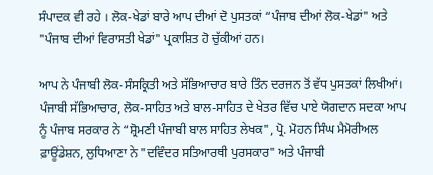ਸੰਪਾਦਕ ਵੀ ਰਹੇ । ਲੋਕ-ਖੇਡਾਂ ਬਾਰੇ ਆਪ ਦੀਆਂ ਦੋ ਪੁਸਤਕਾਂ “ਪੰਜਾਬ ਦੀਆਂ ਲੋਕ-ਖੇਡਾਂ" ਅਤੇ "ਪੰਜਾਬ ਦੀਆਂ ਵਿਰਾਸਤੀ ਖੇਡਾਂ" ਪ੍ਰਕਾਸ਼ਿਤ ਹੋ ਚੁੱਕੀਆਂ ਹਨ।

ਆਪ ਨੇ ਪੰਜਾਬੀ ਲੋਕ-ਸੰਸਕ੍ਰਿਤੀ ਅਤੇ ਸੱਭਿਆਚਾਰ ਬਾਰੇ ਤਿੰਨ ਦਰਜਨ ਤੋਂ ਵੱਧ ਪੁਸਤਕਾਂ ਲਿਖੀਆਂ। ਪੰਜਾਬੀ ਸੱਭਿਆਚਾਰ, ਲੋਕ-ਸਾਹਿਤ ਅਤੇ ਬਾਲ-ਸਾਹਿਤ ਦੇ ਖੇਤਰ ਵਿੱਚ ਪਾਏ ਯੋਗਦਾਨ ਸਦਕਾ ਆਪ ਨੂੰ ਪੰਜਾਬ ਸਰਕਾਰ ਨੇ “ਸ਼੍ਰੋਮਣੀ ਪੰਜਾਬੀ ਬਾਲ ਸਾਹਿਤ ਲੇਖਕ", ਪ੍ਰੋ. ਮੋਹਨ ਸਿੰਘ ਮੈਮੋਰੀਅਲ ਫ਼ਾਊਂਡੇਸ਼ਨ, ਲੁਧਿਆਣਾ ਨੇ "ਦਵਿੰਦਰ ਸਤਿਆਰਥੀ ਪੁਰਸਕਾਰ" ਅਤੇ ਪੰਜਾਬੀ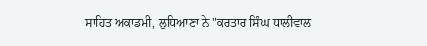ਸਾਹਿਤ ਅਕਾਡਮੀ, ਲੁਧਿਆਣਾ ਨੇ "ਕਰਤਾਰ ਸਿੰਘ ਧਾਲੀਵਾਲ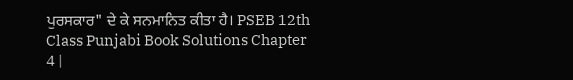ਪੁਰਸਕਾਰ" ਦੇ ਕੇ ਸਨਮਾਨਿਤ ਕੀਤਾ ਹੈ। PSEB 12th Class Punjabi Book Solutions Chapter 4 |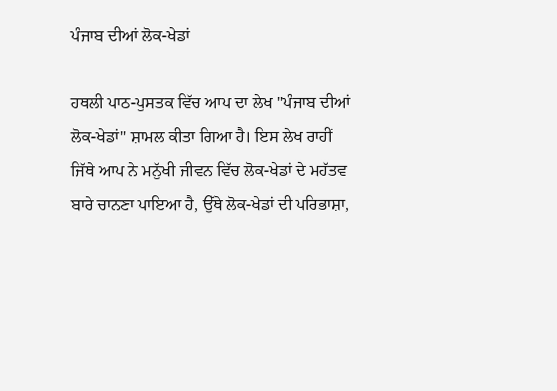ਪੰਜਾਬ ਦੀਆਂ ਲੋਕ-ਖੇਡਾਂ

ਹਥਲੀ ਪਾਠ-ਪੁਸਤਕ ਵਿੱਚ ਆਪ ਦਾ ਲੇਖ "ਪੰਜਾਬ ਦੀਆਂ ਲੋਕ-ਖੇਡਾਂ" ਸ਼ਾਮਲ ਕੀਤਾ ਗਿਆ ਹੈ। ਇਸ ਲੇਖ ਰਾਹੀਂ ਜਿੱਥੇ ਆਪ ਨੇ ਮਨੁੱਖੀ ਜੀਵਨ ਵਿੱਚ ਲੋਕ-ਖੇਡਾਂ ਦੇ ਮਹੱਤਵ ਬਾਰੇ ਚਾਨਣਾ ਪਾਇਆ ਹੈ, ਉੱਥੇ ਲੋਕ-ਖੇਡਾਂ ਦੀ ਪਰਿਭਾਸ਼ਾ,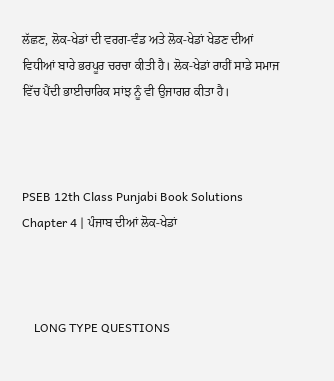ਲੱਛਣ, ਲੋਕ-ਖੇਡਾਂ ਦੀ ਵਰਗ-ਵੰਡ ਅਤੇ ਲੋਕ-ਖੇਡਾਂ ਖੇਡਣ ਦੀਆਂ ਵਿਧੀਆਂ ਬਾਰੇ ਭਰਪੂਰ ਚਰਚਾ ਕੀਤੀ ਹੈ। ਲੋਕ-ਖੇਡਾਂ ਰਾਹੀਂ ਸਾਡੇ ਸਮਾਜ ਵਿੱਚ ਪੈਂਦੀ ਭਾਈਚਾਰਿਕ ਸਾਂਝ ਨੂੰ ਵੀ ਉਜਾਗਰ ਕੀਤਾ ਹੈ।



PSEB 12th Class Punjabi Book Solutions Chapter 4 | ਪੰਜਾਬ ਦੀਆਂ ਲੋਕ-ਖੇਡਾਂ



    LONG TYPE QUESTIONS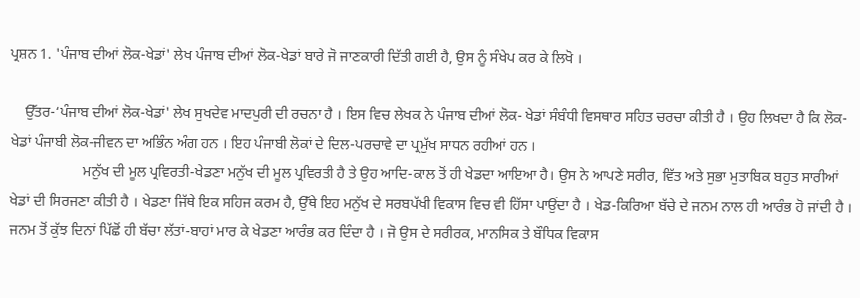ਪ੍ਰਸ਼ਨ 1. 'ਪੰਜਾਬ ਦੀਆਂ ਲੋਕ-ਖੇਡਾਂ' ਲੇਖ ਪੰਜਾਬ ਦੀਆਂ ਲੋਕ-ਖੇਡਾਂ ਬਾਰੇ ਜੋ ਜਾਣਕਾਰੀ ਦਿੱਤੀ ਗਈ ਹੈ, ਉਸ ਨੂੰ ਸੰਖੇਪ ਕਰ ਕੇ ਲਿਖੋ ।

    ਉੱਤਰ-‘ਪੰਜਾਬ ਦੀਆਂ ਲੋਕ-ਖੇਡਾਂ' ਲੇਖ ਸੁਖਦੇਵ ਮਾਦਪੁਰੀ ਦੀ ਰਚਨਾ ਹੈ । ਇਸ ਵਿਚ ਲੇਖਕ ਨੇ ਪੰਜਾਬ ਦੀਆਂ ਲੋਕ- ਖੇਡਾਂ ਸੰਬੰਧੀ ਵਿਸਥਾਰ ਸਹਿਤ ਚਰਚਾ ਕੀਤੀ ਹੈ । ਉਹ ਲਿਖਦਾ ਹੈ ਕਿ ਲੋਕ-ਖੇਡਾਂ ਪੰਜਾਬੀ ਲੋਕ-ਜੀਵਨ ਦਾ ਅਭਿੰਨ ਅੰਗ ਹਨ । ਇਹ ਪੰਜਾਬੀ ਲੋਕਾਂ ਦੇ ਦਿਲ-ਪਰਚਾਵੇ ਦਾ ਪ੍ਰਮੁੱਖ ਸਾਧਨ ਰਹੀਆਂ ਹਨ ।
                    ਮਨੁੱਖ ਦੀ ਮੂਲ ਪ੍ਰਵਿਰਤੀ-ਖੇਡਣਾ ਮਨੁੱਖ ਦੀ ਮੂਲ ਪ੍ਰਵਿਰਤੀ ਹੈ ਤੇ ਉਹ ਆਦਿ-ਕਾਲ ਤੋਂ ਹੀ ਖੇਡਦਾ ਆਇਆ ਹੈ। ਉਸ ਨੇ ਆਪਣੇ ਸਰੀਰ, ਵਿੱਤ ਅਤੇ ਸੁਭਾ ਮੁਤਾਬਿਕ ਬਹੁਤ ਸਾਰੀਆਂ ਖੇਡਾਂ ਦੀ ਸਿਰਜਣਾ ਕੀਤੀ ਹੈ । ਖੇਡਣਾ ਜਿੱਥੇ ਇਕ ਸਹਿਜ ਕਰਮ ਹੈ, ਉੱਥੇ ਇਹ ਮਨੁੱਖ ਦੇ ਸਰਬਪੱਖੀ ਵਿਕਾਸ ਵਿਚ ਵੀ ਹਿੱਸਾ ਪਾਉਂਦਾ ਹੈ । ਖੇਡ-ਕਿਰਿਆ ਬੱਚੇ ਦੇ ਜਨਮ ਨਾਲ ਹੀ ਆਰੰਭ ਹੋ ਜਾਂਦੀ ਹੈ । ਜਨਮ ਤੋਂ ਕੁੱਝ ਦਿਨਾਂ ਪਿੱਛੋਂ ਹੀ ਬੱਚਾ ਲੱਤਾਂ-ਬਾਹਾਂ ਮਾਰ ਕੇ ਖੇਡਣਾ ਆਰੰਭ ਕਰ ਦਿੰਦਾ ਹੈ । ਜੋ ਉਸ ਦੇ ਸਰੀਰਕ, ਮਾਨਸਿਕ ਤੇ ਬੌਧਿਕ ਵਿਕਾਸ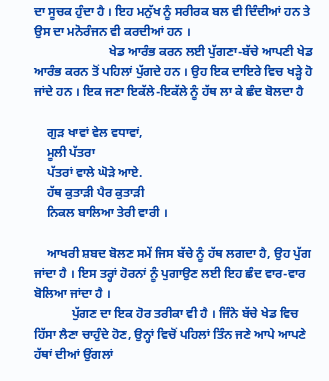ਦਾ ਸੂਚਕ ਹੁੰਦਾ ਹੈ । ਇਹ ਮਨੁੱਖ ਨੂੰ ਸਰੀਰਕ ਬਲ ਵੀ ਦਿੰਦੀਆਂ ਹਨ ਤੇ ਉਸ ਦਾ ਮਨੋਰੰਜਨ ਵੀ ਕਰਦੀਆਂ ਹਨ ।
                        ਖੇਡ ਆਰੰਭ ਕਰਨ ਲਈ ਪੁੱਗਣਾ-ਬੱਚੇ ਆਪਣੀ ਖੇਡ ਆਰੰਭ ਕਰਨ ਤੋਂ ਪਹਿਲਾਂ ਪੁੱਗਦੇ ਹਨ । ਉਹ ਇਕ ਦਾਇਰੇ ਵਿਚ ਖੜ੍ਹੇ ਹੋ ਜਾਂਦੇ ਹਨ । ਇਕ ਜਣਾ ਇਕੱਲੇ-ਇਕੱਲੇ ਨੂੰ ਹੱਥ ਲਾ ਕੇ ਛੰਦ ਬੋਲਦਾ ਹੈ

    ਗੁੜ ਖਾਵਾਂ ਵੇਲ ਵਧਾਵਾਂ,
    ਮੂਲੀ ਪੱਤਰਾ
    ਪੱਤਰਾਂ ਵਾਲੇ ਘੋੜੇ ਆਏ.
    ਹੱਥ ਕੁਤਾੜੀ ਪੈਰ ਕੁਤਾੜੀ
    ਨਿਕਲ ਬਾਲਿਆ ਤੇਰੀ ਵਾਰੀ ।

    ਆਖਰੀ ਸ਼ਬਦ ਬੋਲਣ ਸਮੇਂ ਜਿਸ ਬੱਚੇ ਨੂੰ ਹੱਥ ਲਗਦਾ ਹੈ, ਉਹ ਪੁੱਗ ਜਾਂਦਾ ਹੈ । ਇਸ ਤਰ੍ਹਾਂ ਹੋਰਨਾਂ ਨੂੰ ਪੁਗਾਉਣ ਲਈ ਇਹ ਛੰਦ ਵਾਰ-ਵਾਰ ਬੋਲਿਆ ਜਾਂਦਾ ਹੈ ।
            ਪੁੱਗਣ ਦਾ ਇਕ ਹੋਰ ਤਰੀਕਾ ਵੀ ਹੈ । ਜਿੰਨੇ ਬੱਚੇ ਖੇਡ ਵਿਚ ਹਿੱਸਾ ਲੈਣਾ ਚਾਹੁੰਦੇ ਹੋਣ, ਉਨ੍ਹਾਂ ਵਿਚੋਂ ਪਹਿਲਾਂ ਤਿੰਨ ਜਣੇ ਆਪੇ ਆਪਣੇ ਹੱਥਾਂ ਦੀਆਂ ਉਂਗਲਾਂ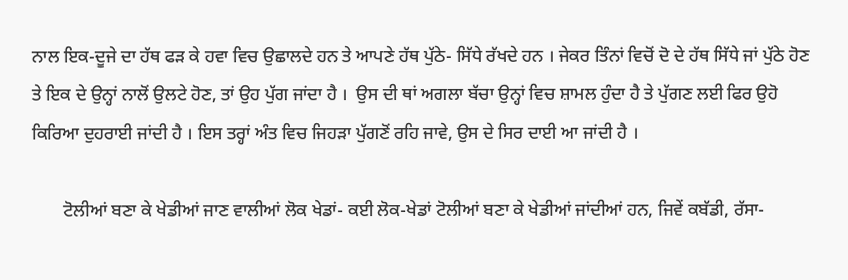ਨਾਲ ਇਕ-ਦੂਜੇ ਦਾ ਹੱਥ ਫੜ ਕੇ ਹਵਾ ਵਿਚ ਉਛਾਲਦੇ ਹਨ ਤੇ ਆਪਣੇ ਹੱਥ ਪੁੱਠੇ- ਸਿੱਧੇ ਰੱਖਦੇ ਹਨ । ਜੇਕਰ ਤਿੰਨਾਂ ਵਿਚੋਂ ਦੋ ਦੇ ਹੱਥ ਸਿੱਧੇ ਜਾਂ ਪੁੱਠੇ ਹੋਣ ਤੇ ਇਕ ਦੇ ਉਨ੍ਹਾਂ ਨਾਲੋਂ ਉਲਟੇ ਹੋਣ, ਤਾਂ ਉਹ ਪੁੱਗ ਜਾਂਦਾ ਹੈ ।  ਉਸ ਦੀ ਥਾਂ ਅਗਲਾ ਬੱਚਾ ਉਨ੍ਹਾਂ ਵਿਚ ਸ਼ਾਮਲ ਹੁੰਦਾ ਹੈ ਤੇ ਪੁੱਗਣ ਲਈ ਫਿਰ ਉਹੋ ਕਿਰਿਆ ਦੁਹਰਾਈ ਜਾਂਦੀ ਹੈ । ਇਸ ਤਰ੍ਹਾਂ ਅੰਤ ਵਿਚ ਜਿਹੜਾ ਪੁੱਗਣੋਂ ਰਹਿ ਜਾਵੇ, ਉਸ ਦੇ ਸਿਰ ਦਾਈ ਆ ਜਾਂਦੀ ਹੈ ।

       ਟੋਲੀਆਂ ਬਣਾ ਕੇ ਖੇਡੀਆਂ ਜਾਣ ਵਾਲੀਆਂ ਲੋਕ ਖੇਡਾਂ- ਕਈ ਲੋਕ-ਖੇਡਾਂ ਟੋਲੀਆਂ ਬਣਾ ਕੇ ਖੇਡੀਆਂ ਜਾਂਦੀਆਂ ਹਨ, ਜਿਵੇਂ ਕਬੱਡੀ, ਰੱਸਾ-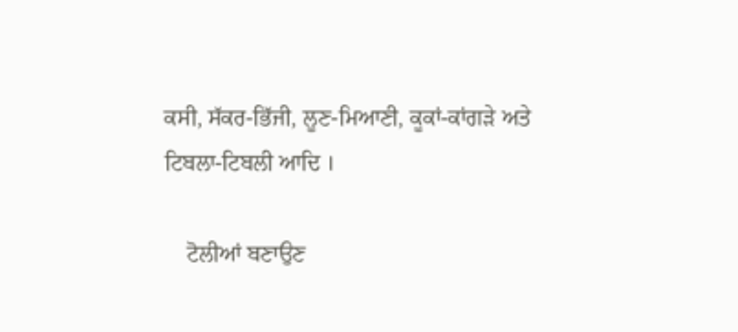ਕਸੀ, ਸੱਕਰ-ਭਿੱਜੀ, ਲੂਣ-ਮਿਆਣੀ, ਕੂਕਾਂ-ਕਾਂਗੜੇ ਅਤੇ ਟਿਬਲਾ-ਟਿਬਲੀ ਆਦਿ ।

    ਟੋਲੀਆਂ ਬਣਾਉਣ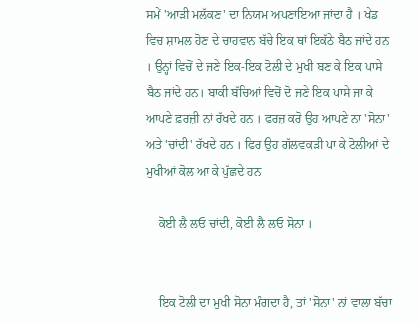ਸਮੇਂ 'ਆੜੀ ਮਲੱਕਣ' ਦਾ ਨਿਯਮ ਅਪਣਾਇਆ ਜਾਂਦਾ ਹੈ । ਖੇਡ ਵਿਚ ਸ਼ਾਮਲ ਹੋਣ ਦੇ ਚਾਹਵਾਨ ਬੱਚੇ ਇਕ ਥਾਂ ਇਕੱਠੇ ਬੈਠ ਜਾਂਦੇ ਹਨ । ਉਨ੍ਹਾਂ ਵਿਚੋਂ ਦੇ ਜਣੇ ਇਕ-ਇਕ ਟੋਲੀ ਦੇ ਮੁਖੀ ਬਣ ਕੇ ਇਕ ਪਾਸੇ ਬੈਠ ਜਾਂਦੇ ਹਨ। ਬਾਕੀ ਬੱਚਿਆਂ ਵਿਚੋਂ ਦੋ ਜਣੇ ਇਕ ਪਾਸੇ ਜਾ ਕੇ ਆਪਣੇ ਫ਼ਰਜ਼ੀ ਨਾਂ ਰੱਖਦੇ ਹਨ । ਫਰਜ਼ ਕਰੋ ਉਹ ਆਪਣੇ ਨਾ 'ਸੋਨਾ' ਅਤੇ 'ਚਾਂਦੀ' ਰੱਖਦੇ ਹਨ । ਫਿਰ ਉਹ ਗੱਲਵਕੜੀ ਪਾ ਕੇ ਟੋਲੀਆਂ ਦੇ ਮੁਖੀਆਂ ਕੋਲ ਆ ਕੇ ਪੁੱਛਦੇ ਹਨ

    ਕੋਈ ਲੈ ਲਓ ਚਾਂਦੀ, ਕੋਈ ਲੈ ਲਓ ਸੋਨਾ ।


    ਇਕ ਟੋਲੀ ਦਾ ਮੁਖੀ ਸੋਨਾ ਮੰਗਦਾ ਹੈ, ਤਾਂ 'ਸੋਨਾ' ਨਾਂ ਵਾਲਾ ਬੱਚਾ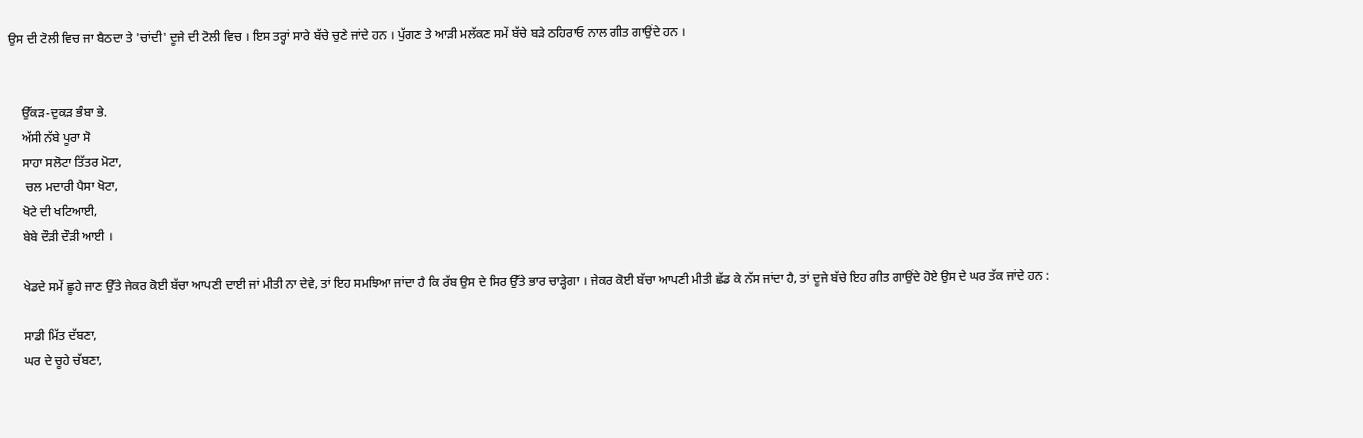ਉਸ ਦੀ ਟੋਲੀ ਵਿਚ ਜਾ ਬੈਠਦਾ ਤੇ 'ਚਾਂਦੀ' ਦੂਜੇ ਦੀ ਟੋਲੀ ਵਿਚ । ਇਸ ਤਰ੍ਹਾਂ ਸਾਰੇ ਬੱਚੇ ਚੁਣੇ ਜਾਂਦੇ ਹਨ । ਪੁੱਗਣ ਤੇ ਆੜੀ ਮਲੱਕਣ ਸਮੇਂ ਬੱਚੇ ਬੜੇ ਠਹਿਰਾਓ ਨਾਲ ਗੀਤ ਗਾਉਂਦੇ ਹਨ ।


    ਉੱਕੜ-ਦੁਕੜ ਭੰਬਾ ਭੇ.
    ਅੱਸੀ ਨੱਬੇ ਪੂਰਾ ਸੋ
    ਸਾਹਾ ਸਲੋਟਾ ਤਿੱਤਰ ਮੋਟਾ,
     ਚਲ ਮਦਾਰੀ ਪੈਸਾ ਖੋਟਾ,
    ਖੋਟੇ ਦੀ ਖਟਿਆਈ,
    ਬੇਬੇ ਦੌੜੀ ਦੌੜੀ ਆਈ ।

    ਖੇਡਦੇ ਸਮੇਂ ਛੂਹੇ ਜਾਣ ਉੱਤੇ ਜੇਕਰ ਕੋਈ ਬੱਚਾ ਆਪਣੀ ਦਾਈ ਜਾਂ ਮੀਤੀ ਨਾ ਦੇਵੇ, ਤਾਂ ਇਹ ਸਮਝਿਆ ਜਾਂਦਾ ਹੈ ਕਿ ਰੱਬ ਉਸ ਦੇ ਸਿਰ ਉੱਤੇ ਭਾਰ ਚਾੜ੍ਹੇਗਾ । ਜੇਕਰ ਕੋਈ ਬੱਚਾ ਆਪਣੀ ਮੀਤੀ ਛੱਡ ਕੇ ਨੱਸ ਜਾਂਦਾ ਹੈ, ਤਾਂ ਦੂਜੇ ਬੱਚੇ ਇਹ ਗੀਤ ਗਾਉਂਦੇ ਹੋਏ ਉਸ ਦੇ ਘਰ ਤੱਕ ਜਾਂਦੇ ਹਨ :

    ਸਾਡੀ ਮਿੱਤ ਦੱਬਣਾ,
    ਘਰ ਦੇ ਚੂਹੇ ਚੱਬਣਾ,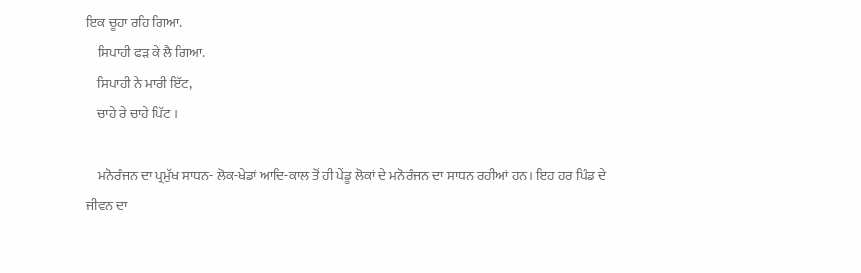ਇਕ ਚੂਹਾ ਰਹਿ ਗਿਆ.
    ਸਿਪਾਹੀ ਫੜ ਕੇ ਲੈ ਗਿਆ.
    ਸਿਪਾਹੀ ਨੇ ਮਾਰੀ ਇੱਟ,
    ਚਾਹੇ ਰੇ ਚਾਹੇ ਪਿੱਟ ।

    ਮਨੋਰੰਜਨ ਦਾ ਪ੍ਰਮੁੱਖ ਸਾਧਨ- ਲੋਕ-ਖੇਡਾਂ ਆਦਿ-ਕਾਲ ਤੋਂ ਹੀ ਪੇਂਡੂ ਲੋਕਾਂ ਦੇ ਮਨੋਰੰਜਨ ਦਾ ਸਾਧਨ ਰਹੀਆਂ ਹਨ। ਇਹ ਹਰ ਪਿੰਡ ਦੇ ਜੀਵਨ ਦਾ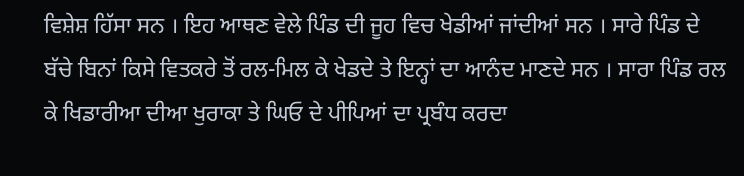ਵਿਸ਼ੇਸ਼ ਹਿੱਸਾ ਸਨ । ਇਹ ਆਥਣ ਵੇਲੇ ਪਿੰਡ ਦੀ ਜੂਹ ਵਿਚ ਖੇਡੀਆਂ ਜਾਂਦੀਆਂ ਸਨ । ਸਾਰੇ ਪਿੰਡ ਦੇ ਬੱਚੇ ਬਿਨਾਂ ਕਿਸੇ ਵਿਤਕਰੇ ਤੋਂ ਰਲ-ਮਿਲ ਕੇ ਖੇਡਦੇ ਤੇ ਇਨ੍ਹਾਂ ਦਾ ਆਨੰਦ ਮਾਣਦੇ ਸਨ । ਸਾਰਾ ਪਿੰਡ ਰਲ ਕੇ ਖਿਡਾਰੀਆ ਦੀਆ ਖੁਰਾਕਾ ਤੇ ਘਿਓ ਦੇ ਪੀਪਿਆਂ ਦਾ ਪ੍ਰਬੰਧ ਕਰਦਾ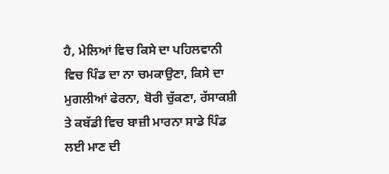ਹੈ, ਮੇਲਿਆਂ ਵਿਚ ਕਿਸੇ ਦਾ ਪਹਿਲਵਾਨੀ ਵਿਚ ਪਿੰਡ ਦਾ ਨਾ ਚਮਕਾਉਣਾ, ਕਿਸੇ ਦਾ ਮੁਗਲੀਆਂ ਫੇਰਨਾ, ਬੋਰੀ ਚੁੱਕਣਾ, ਰੱਸਾਕਸ਼ੀ ਤੇ ਕਬੱਡੀ ਵਿਚ ਬਾਜ਼ੀ ਮਾਰਨਾ ਸਾਡੇ ਪਿੰਡ ਲਈ ਮਾਣ ਦੀ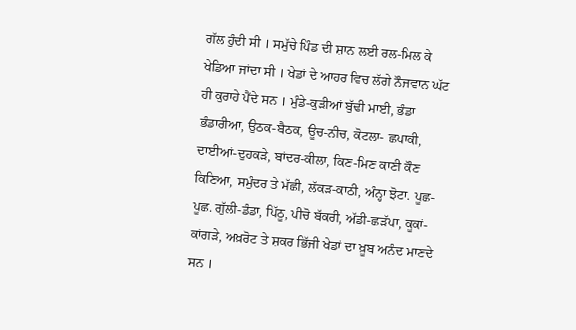ਗੱਲ ਹੁੰਦੀ ਸੀ । ਸਮੁੱਚੇ ਪਿੰਡ ਦੀ ਸ਼ਾਨ ਲਈ ਰਲ-ਮਿਲ ਕੇ ਖੇਡਿਆ ਜਾਂਦਾ ਸੀ । ਖੇਡਾਂ ਦੇ ਆਹਰ ਵਿਚ ਲੱਗੇ ਨੌਜਵਾਨ ਘੱਟ ਹੀ ਕੁਰਾਹੇ ਪੈਂਦੇ ਸਨ । ਮੁੰਡੇ-ਕੁੜੀਆਂ ਬੁੱਢੀ ਮਾਈ, ਭੰਡਾ ਭੰਡਾਰੀਆ, ਉਠਕ-ਬੈਠਕ, ਊਚ-ਨੀਚ, ਕੋਟਲਾ- ਛਪਾਕੀ, ਦਾਈਆਂ-ਦੁਹਕੜੇ, ਬਾਂਦਰ-ਕੀਲਾ, ਕਿਣ-ਮਿਣ ਕਾਣੀ ਕੌਣ ਕਿਣਿਆ, ਸਮੁੰਦਰ ਤੇ ਮੱਛੀ, ਲੱਕੜ-ਕਾਠੀ, ਅੰਨ੍ਹਾ ਝੋਟਾ. ਪੂਛ-ਪੂਛ. ਗੁੱਲੀ-ਡੰਡਾ, ਪਿੱਠੂ, ਪੀਚੋ ਬੱਕਰੀ, ਅੱਡੀ-ਛੜੱਪਾ, ਕੂਕਾਂ-ਕਾਂਗੜੇ, ਅਖ਼ਰੋਟ ਤੇ ਸ਼ਕਰ ਭਿੱਜੀ ਖੇਡਾਂ ਦਾ ਖ਼ੂਬ ਅਨੰਦ ਮਾਣਦੇ ਸਨ ।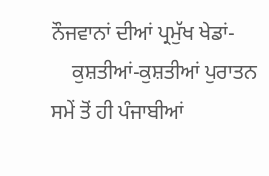ਨੌਜਵਾਨਾਂ ਦੀਆਂ ਪ੍ਰਮੁੱਖ ਖੇਡਾਂ-
    ਕੁਸ਼ਤੀਆਂ-ਕੁਸ਼ਤੀਆਂ ਪੁਰਾਤਨ ਸਮੇਂ ਤੋਂ ਹੀ ਪੰਜਾਬੀਆਂ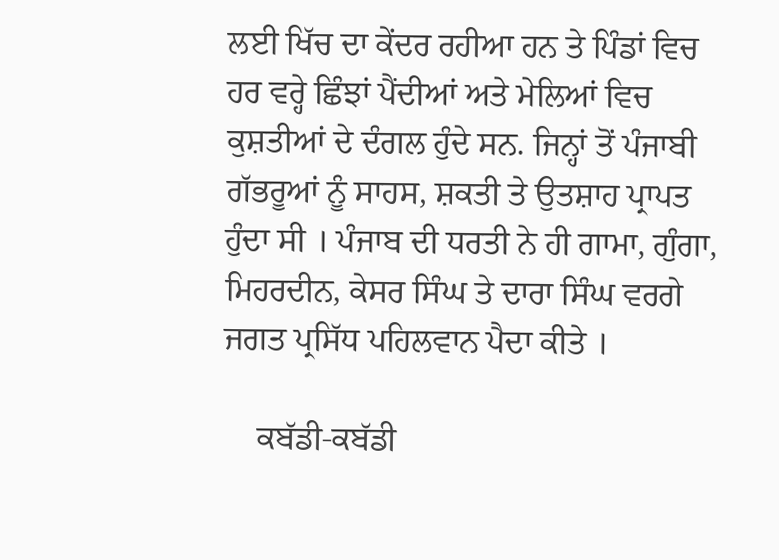ਲਈ ਖਿੱਚ ਦਾ ਕੇਂਦਰ ਰਹੀਆ ਹਨ ਤੇ ਪਿੰਡਾਂ ਵਿਚ ਹਰ ਵਰ੍ਹੇ ਛਿੰਝਾਂ ਪੈਂਦੀਆਂ ਅਤੇ ਮੇਲਿਆਂ ਵਿਚ ਕੁਸ਼ਤੀਆਂ ਦੇ ਦੰਗਲ ਹੁੰਦੇ ਸਨ. ਜਿਨ੍ਹਾਂ ਤੋਂ ਪੰਜਾਬੀ ਗੱਭਰੂਆਂ ਨੂੰ ਸਾਹਸ, ਸ਼ਕਤੀ ਤੇ ਉਤਸ਼ਾਹ ਪ੍ਰਾਪਤ ਹੁੰਦਾ ਸੀ । ਪੰਜਾਬ ਦੀ ਧਰਤੀ ਨੇ ਹੀ ਗਾਮਾ, ਗੁੰਗਾ, ਮਿਹਰਦੀਨ, ਕੇਸਰ ਸਿੰਘ ਤੇ ਦਾਰਾ ਸਿੰਘ ਵਰਗੇ ਜਗਤ ਪ੍ਰਸਿੱਧ ਪਹਿਲਵਾਨ ਪੈਦਾ ਕੀਤੇ ।

    ਕਬੱਡੀ-ਕਬੱਡੀ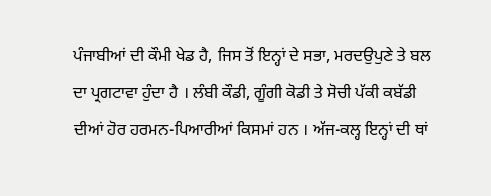ਪੰਜਾਬੀਆਂ ਦੀ ਕੌਮੀ ਖੇਡ ਹੈ, ਜਿਸ ਤੋਂ ਇਨ੍ਹਾਂ ਦੇ ਸਭਾ, ਮਰਦਉਪੁਣੇ ਤੇ ਬਲ ਦਾ ਪ੍ਰਗਟਾਵਾ ਹੁੰਦਾ ਹੈ । ਲੰਬੀ ਕੌਡੀ, ਗੂੰਗੀ ਕੋਡੀ ਤੇ ਸੋਚੀ ਪੱਕੀ ਕਬੱਡੀ ਦੀਆਂ ਹੋਰ ਹਰਮਨ-ਪਿਆਰੀਆਂ ਕਿਸਮਾਂ ਹਨ । ਅੱਜ-ਕਲ੍ਹ ਇਨ੍ਹਾਂ ਦੀ ਥਾਂ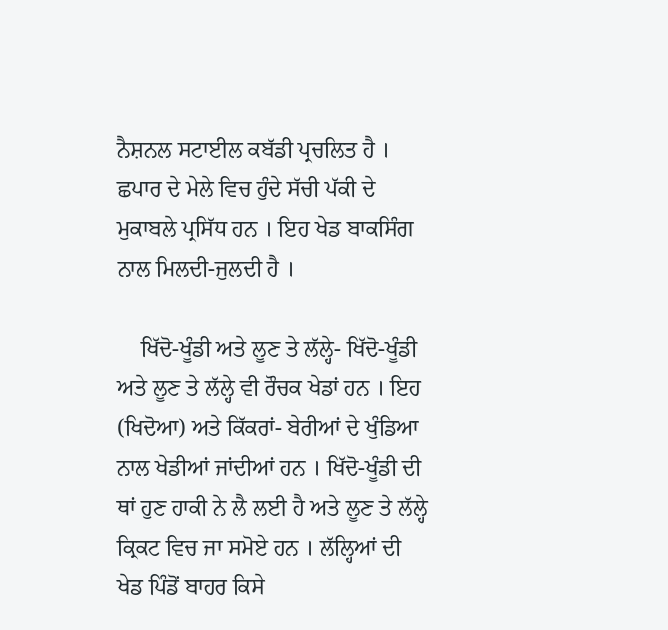ਨੈਸ਼ਨਲ ਸਟਾਈਲ ਕਬੱਡੀ ਪ੍ਰਚਲਿਤ ਹੈ । ਛਪਾਰ ਦੇ ਮੇਲੇ ਵਿਚ ਹੁੰਦੇ ਸੱਚੀ ਪੱਕੀ ਦੇ ਮੁਕਾਬਲੇ ਪ੍ਰਸਿੱਧ ਹਨ । ਇਹ ਖੇਡ ਬਾਕਸਿੰਗ ਨਾਲ ਮਿਲਦੀ-ਜੁਲਦੀ ਹੈ ।

    ਖਿੱਦੋ-ਖੂੰਡੀ ਅਤੇ ਲੂਣ ਤੇ ਲੱਲ੍ਹੇ- ਖਿੱਦੋ-ਖੂੰਡੀ ਅਤੇ ਲੂਣ ਤੇ ਲੱਲ੍ਹੇ ਵੀ ਰੌਚਕ ਖੇਡਾਂ ਹਨ । ਇਹ (ਖਿਦੋਆ) ਅਤੇ ਕਿੱਕਰਾਂ- ਬੇਰੀਆਂ ਦੇ ਖੁੰਡਿਆ ਨਾਲ ਖੇਡੀਆਂ ਜਾਂਦੀਆਂ ਹਨ । ਖਿੱਦੋ-ਖੂੰਡੀ ਦੀ ਥਾਂ ਹੁਣ ਹਾਕੀ ਨੇ ਲੈ ਲਈ ਹੈ ਅਤੇ ਲੂਣ ਤੇ ਲੱਲ੍ਹੇ ਕ੍ਰਿਕਟ ਵਿਚ ਜਾ ਸਮੋਏ ਹਨ । ਲੱਲ੍ਹਿਆਂ ਦੀ ਖੇਡ ਪਿੰਡੋਂ ਬਾਹਰ ਕਿਸੇ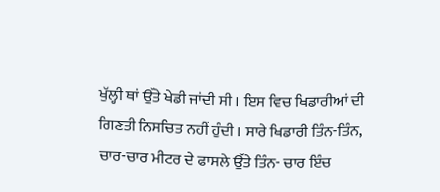ਖੁੱਲ੍ਹੀ ਥਾਂ ਉੱਤੇ ਖੇਡੀ ਜਾਂਦੀ ਸੀ । ਇਸ ਵਿਚ ਖਿਡਾਰੀਆਂ ਦੀ ਗਿਣਤੀ ਨਿਸਚਿਤ ਨਹੀਂ ਹੁੰਦੀ । ਸਾਰੇ ਖਿਡਾਰੀ ਤਿੰਨ-ਤਿੰਨ, ਚਾਰ-ਚਾਰ ਮੀਟਰ ਦੇ ਫਾਸਲੇ ਉੱਤੇ ਤਿੰਨ- ਚਾਰ ਇੰਚ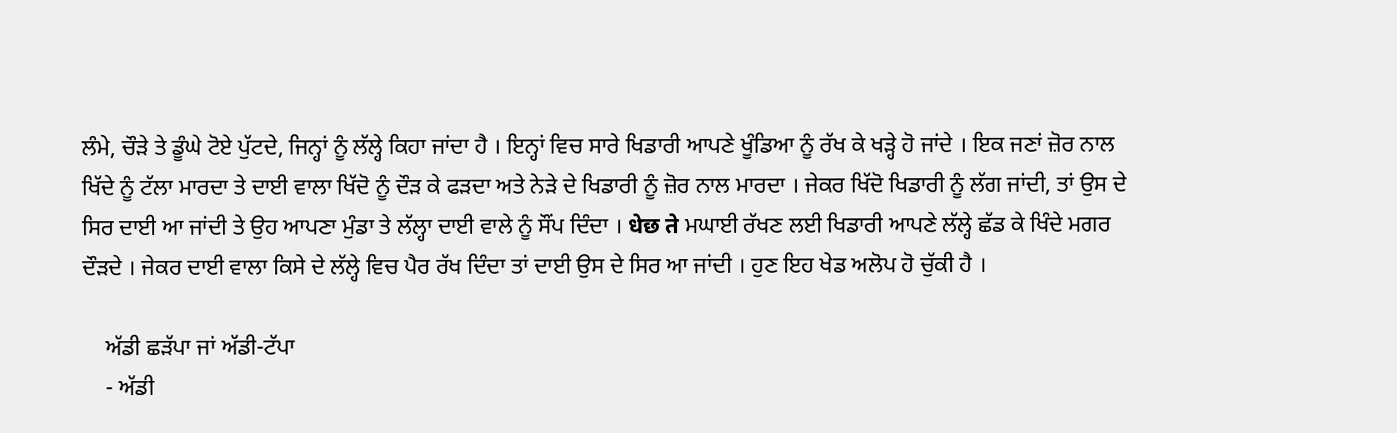ਲੰਮੇ, ਚੌੜੇ ਤੇ ਡੂੰਘੇ ਟੋਏ ਪੁੱਟਦੇ, ਜਿਨ੍ਹਾਂ ਨੂੰ ਲੱਲ੍ਹੇ ਕਿਹਾ ਜਾਂਦਾ ਹੈ । ਇਨ੍ਹਾਂ ਵਿਚ ਸਾਰੇ ਖਿਡਾਰੀ ਆਪਣੇ ਖੂੰਡਿਆ ਨੂੰ ਰੱਖ ਕੇ ਖੜ੍ਹੇ ਹੋ ਜਾਂਦੇ । ਇਕ ਜਣਾਂ ਜ਼ੋਰ ਨਾਲ ਖਿੱਦੇ ਨੂੰ ਟੱਲਾ ਮਾਰਦਾ ਤੇ ਦਾਈ ਵਾਲਾ ਖਿੱਦੋ ਨੂੰ ਦੌੜ ਕੇ ਫੜਦਾ ਅਤੇ ਨੇੜੇ ਦੇ ਖਿਡਾਰੀ ਨੂੰ ਜ਼ੋਰ ਨਾਲ ਮਾਰਦਾ । ਜੇਕਰ ਖਿੱਦੋ ਖਿਡਾਰੀ ਨੂੰ ਲੱਗ ਜਾਂਦੀ, ਤਾਂ ਉਸ ਦੇ ਸਿਰ ਦਾਈ ਆ ਜਾਂਦੀ ਤੇ ਉਹ ਆਪਣਾ ਮੁੰਡਾ ਤੇ ਲੱਲ੍ਹਾ ਦਾਈ ਵਾਲੇ ਨੂੰ ਸੌਂਪ ਦਿੰਦਾ । धेछ ते ਮਘਾਈ ਰੱਖਣ ਲਈ ਖਿਡਾਰੀ ਆਪਣੇ ਲੱਲ੍ਹੇ ਛੱਡ ਕੇ ਖਿੰਦੇ ਮਗਰ ਦੌੜਦੇ । ਜੇਕਰ ਦਾਈ ਵਾਲਾ ਕਿਸੇ ਦੇ ਲੱਲ੍ਹੇ ਵਿਚ ਪੈਰ ਰੱਖ ਦਿੰਦਾ ਤਾਂ ਦਾਈ ਉਸ ਦੇ ਸਿਰ ਆ ਜਾਂਦੀ । ਹੁਣ ਇਹ ਖੇਡ ਅਲੋਪ ਹੋ ਚੁੱਕੀ ਹੈ ।

    ਅੱਡੀ ਛੜੱਪਾ ਜਾਂ ਅੱਡੀ-ਟੱਪਾ
    - ਅੱਡੀ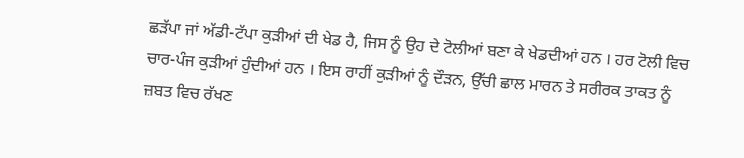ਛੜੱਪਾ ਜਾਂ ਅੱਡੀ-ਟੱਪਾ ਕੁੜੀਆਂ ਦੀ ਖੇਡ ਹੈ, ਜਿਸ ਨੂੰ ਉਹ ਦੇ ਟੋਲੀਆਂ ਬਣਾ ਕੇ ਖੇਡਦੀਆਂ ਹਨ । ਹਰ ਟੋਲੀ ਵਿਚ ਚਾਰ-ਪੰਜ ਕੁੜੀਆਂ ਹੁੰਦੀਆਂ ਹਨ । ਇਸ ਰਾਹੀਂ ਕੁੜੀਆਂ ਨੂੰ ਦੌੜਨ, ਉੱਚੀ ਛਾਲ ਮਾਰਨ ਤੇ ਸਰੀਰਕ ਤਾਕਤ ਨੂੰ ਜ਼ਬਤ ਵਿਚ ਰੱਖਣ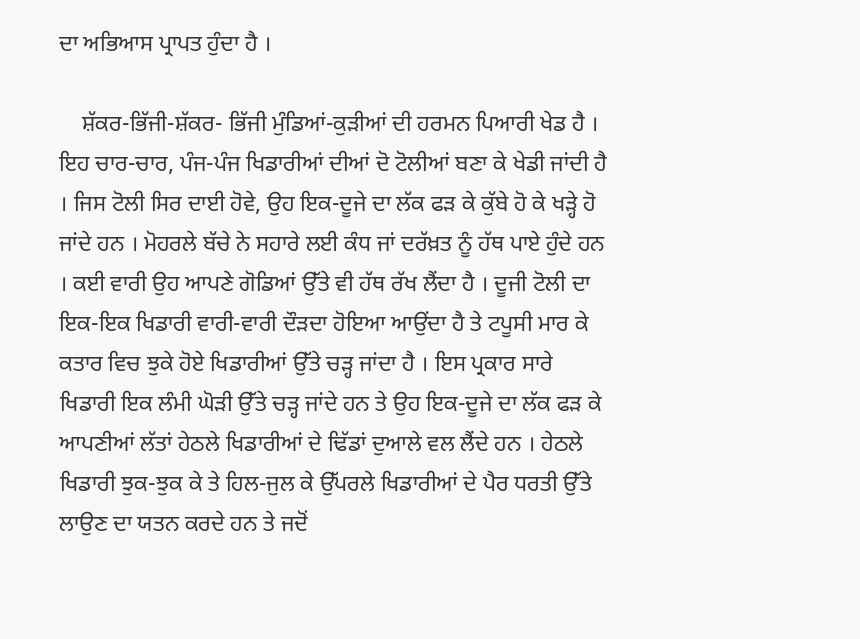ਦਾ ਅਭਿਆਸ ਪ੍ਰਾਪਤ ਹੁੰਦਾ ਹੈ ।

    ਸ਼ੱਕਰ-ਭਿੱਜੀ-ਸ਼ੱਕਰ- ਭਿੱਜੀ ਮੁੰਡਿਆਂ-ਕੁੜੀਆਂ ਦੀ ਹਰਮਨ ਪਿਆਰੀ ਖੇਡ ਹੈ । ਇਹ ਚਾਰ-ਚਾਰ, ਪੰਜ-ਪੰਜ ਖਿਡਾਰੀਆਂ ਦੀਆਂ ਦੋ ਟੋਲੀਆਂ ਬਣਾ ਕੇ ਖੇਡੀ ਜਾਂਦੀ ਹੈ । ਜਿਸ ਟੋਲੀ ਸਿਰ ਦਾਈ ਹੋਵੇ, ਉਹ ਇਕ-ਦੂਜੇ ਦਾ ਲੱਕ ਫੜ ਕੇ ਕੁੱਬੇ ਹੋ ਕੇ ਖੜ੍ਹੇ ਹੋ ਜਾਂਦੇ ਹਨ । ਮੋਹਰਲੇ ਬੱਚੇ ਨੇ ਸਹਾਰੇ ਲਈ ਕੰਧ ਜਾਂ ਦਰੱਖ਼ਤ ਨੂੰ ਹੱਥ ਪਾਏ ਹੁੰਦੇ ਹਨ । ਕਈ ਵਾਰੀ ਉਹ ਆਪਣੇ ਗੋਡਿਆਂ ਉੱਤੇ ਵੀ ਹੱਥ ਰੱਖ ਲੈਂਦਾ ਹੈ । ਦੂਜੀ ਟੋਲੀ ਦਾ ਇਕ-ਇਕ ਖਿਡਾਰੀ ਵਾਰੀ-ਵਾਰੀ ਦੌੜਦਾ ਹੋਇਆ ਆਉਂਦਾ ਹੈ ਤੇ ਟਪੂਸੀ ਮਾਰ ਕੇ ਕਤਾਰ ਵਿਚ ਝੁਕੇ ਹੋਏ ਖਿਡਾਰੀਆਂ ਉੱਤੇ ਚੜ੍ਹ ਜਾਂਦਾ ਹੈ । ਇਸ ਪ੍ਰਕਾਰ ਸਾਰੇ ਖਿਡਾਰੀ ਇਕ ਲੰਮੀ ਘੋੜੀ ਉੱਤੇ ਚੜ੍ਹ ਜਾਂਦੇ ਹਨ ਤੇ ਉਹ ਇਕ-ਦੂਜੇ ਦਾ ਲੱਕ ਫੜ ਕੇ ਆਪਣੀਆਂ ਲੱਤਾਂ ਹੇਠਲੇ ਖਿਡਾਰੀਆਂ ਦੇ ਢਿੱਡਾਂ ਦੁਆਲੇ ਵਲ ਲੈਂਦੇ ਹਨ । ਹੇਠਲੇ ਖਿਡਾਰੀ ਝੁਕ-ਝੁਕ ਕੇ ਤੇ ਹਿਲ-ਜੁਲ ਕੇ ਉੱਪਰਲੇ ਖਿਡਾਰੀਆਂ ਦੇ ਪੈਰ ਧਰਤੀ ਉੱਤੇ ਲਾਉਣ ਦਾ ਯਤਨ ਕਰਦੇ ਹਨ ਤੇ ਜਦੋਂ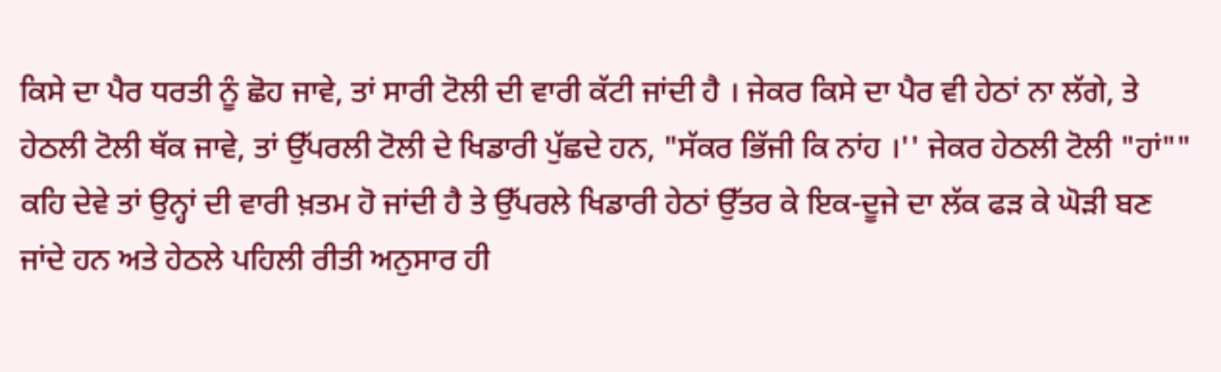ਕਿਸੇ ਦਾ ਪੈਰ ਧਰਤੀ ਨੂੰ ਛੋਹ ਜਾਵੇ, ਤਾਂ ਸਾਰੀ ਟੋਲੀ ਦੀ ਵਾਰੀ ਕੱਟੀ ਜਾਂਦੀ ਹੈ । ਜੇਕਰ ਕਿਸੇ ਦਾ ਪੈਰ ਵੀ ਹੇਠਾਂ ਨਾ ਲੱਗੇ, ਤੇ ਹੇਠਲੀ ਟੋਲੀ ਥੱਕ ਜਾਵੇ, ਤਾਂ ਉੱਪਰਲੀ ਟੋਲੀ ਦੇ ਖਿਡਾਰੀ ਪੁੱਛਦੇ ਹਨ, "ਸੱਕਰ ਭਿੱਜੀ ਕਿ ਨਾਂਹ ।'' ਜੇਕਰ ਹੇਠਲੀ ਟੋਲੀ "ਹਾਂ"" ਕਹਿ ਦੇਵੇ ਤਾਂ ਉਨ੍ਹਾਂ ਦੀ ਵਾਰੀ ਖ਼ਤਮ ਹੋ ਜਾਂਦੀ ਹੈ ਤੇ ਉੱਪਰਲੇ ਖਿਡਾਰੀ ਹੇਠਾਂ ਉੱਤਰ ਕੇ ਇਕ-ਦੂਜੇ ਦਾ ਲੱਕ ਫੜ ਕੇ ਘੋੜੀ ਬਣ ਜਾਂਦੇ ਹਨ ਅਤੇ ਹੇਠਲੇ ਪਹਿਲੀ ਰੀਤੀ ਅਨੁਸਾਰ ਹੀ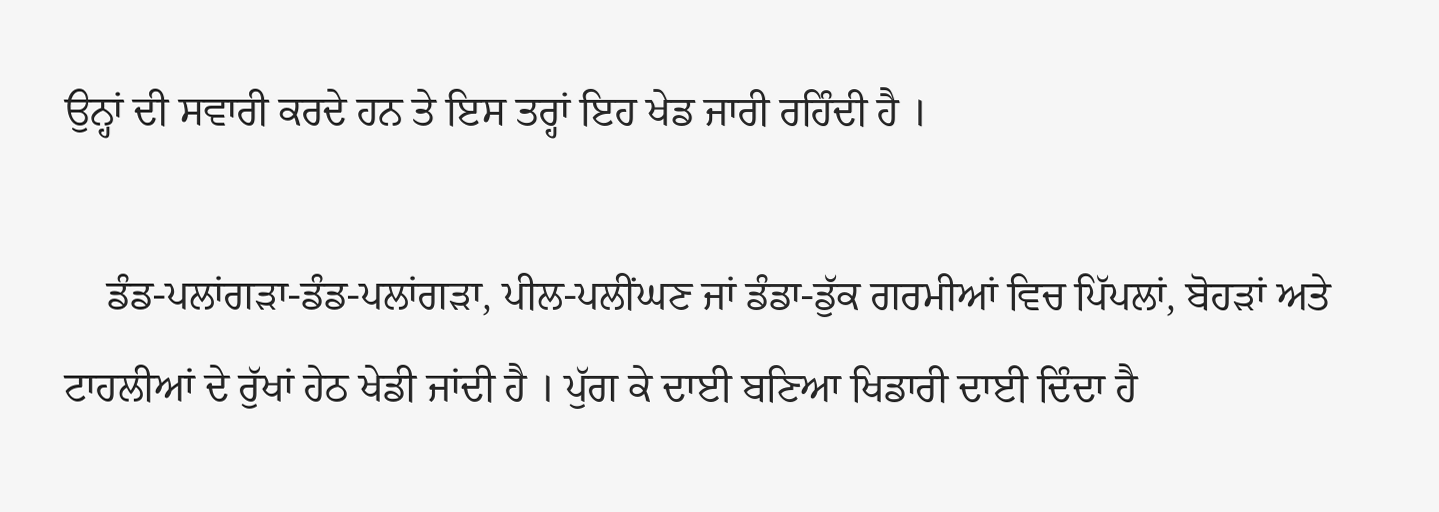ਉਨ੍ਹਾਂ ਦੀ ਸਵਾਰੀ ਕਰਦੇ ਹਨ ਤੇ ਇਸ ਤਰ੍ਹਾਂ ਇਹ ਖੇਡ ਜਾਰੀ ਰਹਿੰਦੀ ਹੈ ।

    ਡੰਡ-ਪਲਾਂਗੜਾ-ਡੰਡ-ਪਲਾਂਗੜਾ, ਪੀਲ-ਪਲੀਂਘਣ ਜਾਂ ਡੰਡਾ-ਡੁੱਕ ਗਰਮੀਆਂ ਵਿਚ ਪਿੱਪਲਾਂ, ਬੋਹੜਾਂ ਅਤੇ ਟਾਹਲੀਆਂ ਦੇ ਰੁੱਖਾਂ ਹੇਠ ਖੇਡੀ ਜਾਂਦੀ ਹੈ । ਪੁੱਗ ਕੇ ਦਾਈ ਬਣਿਆ ਖਿਡਾਰੀ ਦਾਈ ਦਿੰਦਾ ਹੈ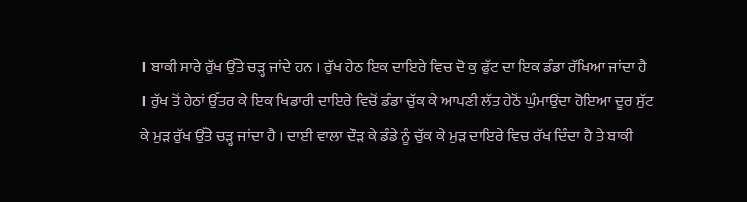। ਬਾਕੀ ਸਾਰੇ ਰੁੱਖ ਉੱਤੇ ਚੜ੍ਹ ਜਾਂਦੇ ਹਨ । ਰੁੱਖ ਹੇਠ ਇਕ ਦਾਇਰੇ ਵਿਚ ਦੋ ਕੁ ਫੁੱਟ ਦਾ ਇਕ ਡੰਡਾ ਰੱਖਿਆ ਜਾਂਦਾ ਹੈ । ਰੁੱਖ ਤੋਂ ਹੇਠਾਂ ਉੱਤਰ ਕੇ ਇਕ ਖਿਡਾਰੀ ਦਾਇਰੇ ਵਿਚੋਂ ਡੰਡਾ ਚੁੱਕ ਕੇ ਆਪਣੀ ਲੱਤ ਹੇਠੋਂ ਘੁੰਮਾਉਂਦਾ ਹੋਇਆ ਦੂਰ ਸੁੱਟ ਕੇ ਮੁੜ ਰੁੱਖ ਉੱਤੇ ਚੜ੍ਹ ਜਾਂਦਾ ਹੈ । ਦਾਈ ਵਾਲਾ ਦੌੜ ਕੇ ਡੰਡੇ ਨੂੰ ਚੁੱਕ ਕੇ ਮੁੜ ਦਾਇਰੇ ਵਿਚ ਰੱਖ ਦਿੰਦਾ ਹੈ ਤੇ ਬਾਕੀ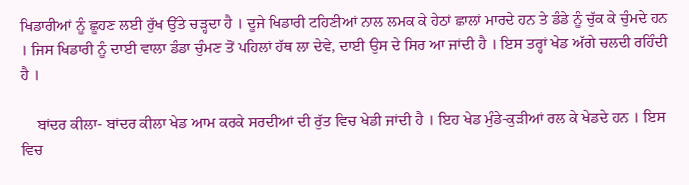ਖਿਡਾਰੀਆਂ ਨੂੰ ਛੂਹਣ ਲਈ ਰੁੱਖ ਉੱਤੇ ਚੜ੍ਹਦਾ ਹੈ । ਦੂਜੇ ਖਿਡਾਰੀ ਟਹਿਣੀਆਂ ਨਾਲ ਲਮਕ ਕੇ ਹੇਠਾਂ ਛਾਲਾਂ ਮਾਰਦੇ ਹਨ ਤੇ ਡੰਡੇ ਨੂੰ ਚੁੱਕ ਕੇ ਚੁੰਮਦੇ ਹਨ । ਜਿਸ ਖਿਡਾਰੀ ਨੂੰ ਦਾਈ ਵਾਲਾ ਡੰਡਾ ਚੁੰਮਣ ਤੋਂ ਪਹਿਲਾਂ ਹੱਥ ਲਾ ਦੇਵੇ, ਦਾਈ ਉਸ ਦੇ ਸਿਰ ਆ ਜਾਂਦੀ ਹੈ । ਇਸ ਤਰ੍ਹਾਂ ਖੇਡ ਅੱਗੇ ਚਲਦੀ ਰਹਿੰਦੀ ਹੈ ।

    ਬਾਂਦਰ ਕੀਲਾ- ਬਾਂਦਰ ਕੀਲਾ ਖੇਡ ਆਮ ਕਰਕੇ ਸਰਦੀਆਂ ਦੀ ਰੁੱਤ ਵਿਚ ਖੇਡੀ ਜਾਂਦੀ ਹੈ । ਇਹ ਖੇਡ ਮੁੰਡੇ-ਕੁੜੀਆਂ ਰਲ ਕੇ ਖੇਡਦੇ ਹਨ । ਇਸ ਵਿਚ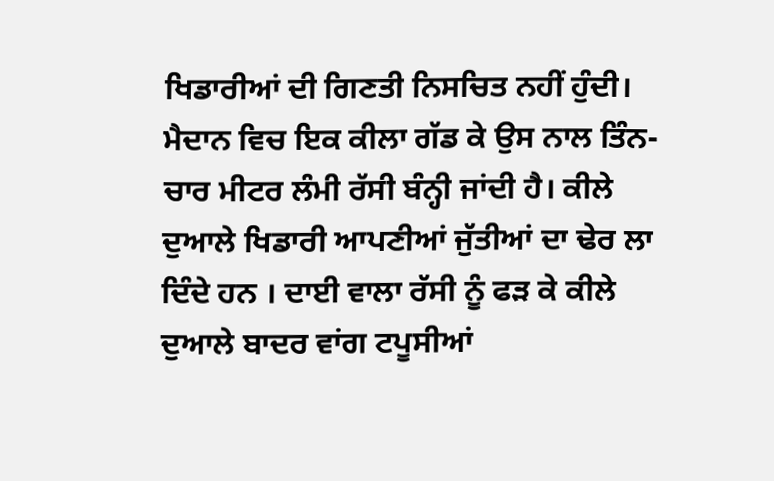ਖਿਡਾਰੀਆਂ ਦੀ ਗਿਣਤੀ ਨਿਸਚਿਤ ਨਹੀਂ ਹੁੰਦੀ। ਮੈਦਾਨ ਵਿਚ ਇਕ ਕੀਲਾ ਗੱਡ ਕੇ ਉਸ ਨਾਲ ਤਿੰਨ-ਚਾਰ ਮੀਟਰ ਲੰਮੀ ਰੱਸੀ ਬੰਨ੍ਹੀ ਜਾਂਦੀ ਹੈ। ਕੀਲੇ ਦੁਆਲੇ ਖਿਡਾਰੀ ਆਪਣੀਆਂ ਜੁੱਤੀਆਂ ਦਾ ਢੇਰ ਲਾ ਦਿੰਦੇ ਹਨ । ਦਾਈ ਵਾਲਾ ਰੱਸੀ ਨੂੰ ਫੜ ਕੇ ਕੀਲੇ ਦੁਆਲੇ ਬਾਦਰ ਵਾਂਗ ਟਪੂਸੀਆਂ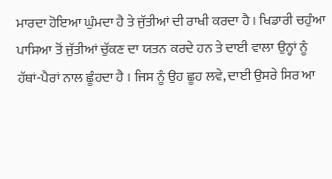ਮਾਰਦਾ ਹੋਇਆ ਘੁੰਮਦਾ ਹੈ ਤੇ ਜੁੱਤੀਆਂ ਦੀ ਰਾਖੀ ਕਰਦਾ ਹੈ । ਖਿਡਾਰੀ ਚਹੁੰਆ ਪਾਸਿਆ ਤੋਂ ਜੁੱਤੀਆਂ ਚੁੱਕਣ ਦਾ ਯਤਨ ਕਰਦੇ ਹਨ ਤੇ ਦਾਈ ਵਾਲਾ ਉਨ੍ਹਾਂ ਨੂੰ ਹੱਥਾਂ-ਪੈਰਾਂ ਨਾਲ ਛੂੰਹਦਾ ਹੈ । ਜਿਸ ਨੂੰ ਉਹ ਛੂਹ ਲਵੇ, ਦਾਈ ਉਸਰੇ ਸਿਰ ਆ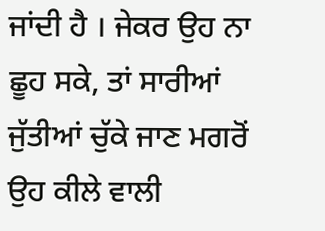ਜਾਂਦੀ ਹੈ । ਜੇਕਰ ਉਹ ਨਾ ਛੂਹ ਸਕੇ, ਤਾਂ ਸਾਰੀਆਂ ਜੁੱਤੀਆਂ ਚੁੱਕੇ ਜਾਣ ਮਗਰੋਂ ਉਹ ਕੀਲੇ ਵਾਲੀ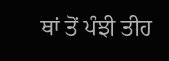ਥਾਂ ਤੋਂ ਪੰਝੀ ਤੀਹ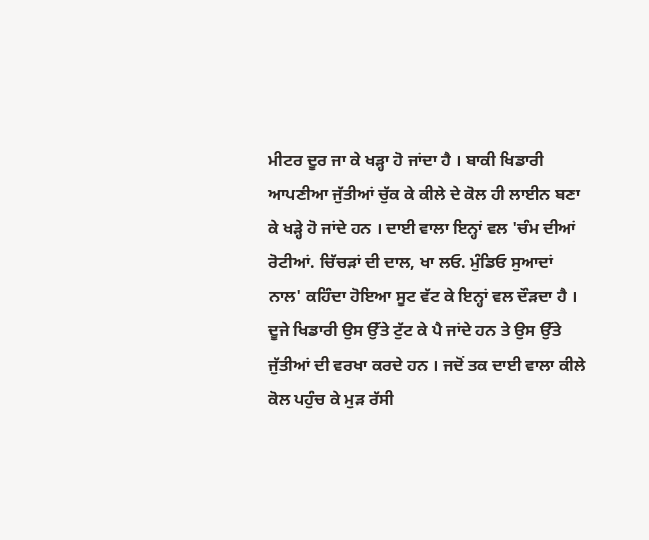ਮੀਟਰ ਦੂਰ ਜਾ ਕੇ ਖੜ੍ਹਾ ਹੋ ਜਾਂਦਾ ਹੈ । ਬਾਕੀ ਖਿਡਾਰੀ ਆਪਣੀਆ ਜੁੱਤੀਆਂ ਚੁੱਕ ਕੇ ਕੀਲੇ ਦੇ ਕੋਲ ਹੀ ਲਾਈਨ ਬਣਾ ਕੇ ਖੜ੍ਹੇ ਹੋ ਜਾਂਦੇ ਹਨ । ਦਾਈ ਵਾਲਾ ਇਨ੍ਹਾਂ ਵਲ 'ਚੰਮ ਦੀਆਂ ਰੋਟੀਆਂ. ਚਿੱਚੜਾਂ ਦੀ ਦਾਲ, ਖਾ ਲਓ. ਮੁੰਡਿਓ ਸੁਆਦਾਂ ਨਾਲ' ਕਹਿੰਦਾ ਹੋਇਆ ਸੂਟ ਵੱਟ ਕੇ ਇਨ੍ਹਾਂ ਵਲ ਦੌੜਦਾ ਹੈ । ਦੂਜੇ ਖਿਡਾਰੀ ਉਸ ਉੱਤੇ ਟੁੱਟ ਕੇ ਪੈ ਜਾਂਦੇ ਹਨ ਤੇ ਉਸ ਉੱਤੇ ਜੁੱਤੀਆਂ ਦੀ ਵਰਖਾ ਕਰਦੇ ਹਨ । ਜਦੋਂ ਤਕ ਦਾਈ ਵਾਲਾ ਕੀਲੇ ਕੋਲ ਪਹੁੰਚ ਕੇ ਮੁੜ ਰੱਸੀ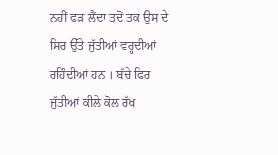ਨਹੀਂ ਫੜ ਲੈਂਦਾ ਤਦੋਂ ਤਕ ਉਸ ਦੇ ਸਿਰ ਉੱਤੇ ਜੁੱਤੀਆਂ ਵਰ੍ਹਦੀਆਂ ਰਹਿੰਦੀਆਂ ਹਨ । ਬੱਚੇ ਫਿਰ ਜੁੱਤੀਆਂ ਕੀਲੇ ਕੋਲ ਰੱਖ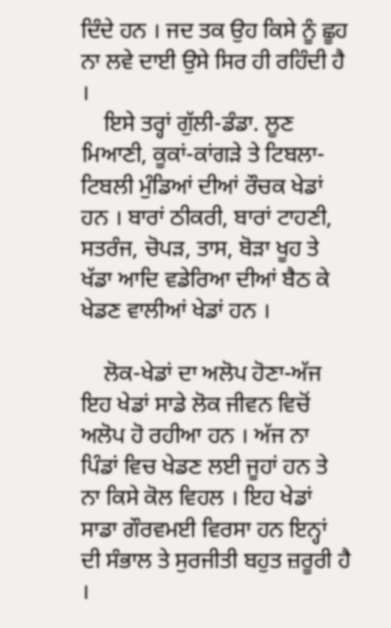ਦਿੰਦੇ ਹਨ । ਜਦ ਤਕ ਉਹ ਕਿਸੇ ਨੂੰ ਛੂਹ ਨਾ ਲਵੇ ਦਾਈ ਉਸੇ ਸਿਰ ਹੀ ਰਹਿੰਦੀ ਹੈ ।
    ਇਸੇ ਤਰ੍ਹਾਂ ਗੁੱਲੀ-ਡੰਡਾ. ਲੂਣ ਮਿਆਣੀ, ਕੂਕਾਂ-ਕਾਂਗੜੇ ਤੇ ਟਿਬਲਾ-ਟਿਬਲੀ ਮੁੰਡਿਆਂ ਦੀਆਂ ਰੌਚਕ ਖੇਡਾਂ ਹਨ । ਬਾਰਾਂ ਠੀਕਰੀ, ਬਾਰਾਂ ਟਾਹਣੀ, ਸਤਰੰਜ, ਚੋਪੜ, ਤਾਸ, ਬੋੜਾ ਖੂਹ ਤੇ ਖੱਡਾ ਆਦਿ ਵਡੇਰਿਆ ਦੀਆਂ ਬੈਠ ਕੇ ਖੇਡਣ ਵਾਲੀਆਂ ਖੇਡਾਂ ਹਨ ।

    ਲੋਕ-ਖੇਡਾਂ ਦਾ ਅਲੋਪ ਹੋਣਾ-ਅੱਜ ਇਹ ਖੇਡਾਂ ਸਾਡੇ ਲੋਕ ਜੀਵਨ ਵਿਚੋਂ ਅਲੋਪ ਹੋ ਰਹੀਆ ਹਨ । ਅੱਜ ਨਾ ਪਿੰਡਾਂ ਵਿਚ ਖੇਡਣ ਲਈ ਜੂਹਾਂ ਹਨ ਤੇ ਨਾ ਕਿਸੇ ਕੋਲ ਵਿਹਲ । ਇਹ ਖੇਡਾਂ ਸਾਡਾ ਗੌਰਵਮਈ ਵਿਰਸਾ ਹਨ ਇਨ੍ਹਾਂ ਦੀ ਸੰਭਾਲ ਤੇ ਸੁਰਜੀਤੀ ਬਹੁਤ ਜ਼ਰੂਰੀ ਹੈ ।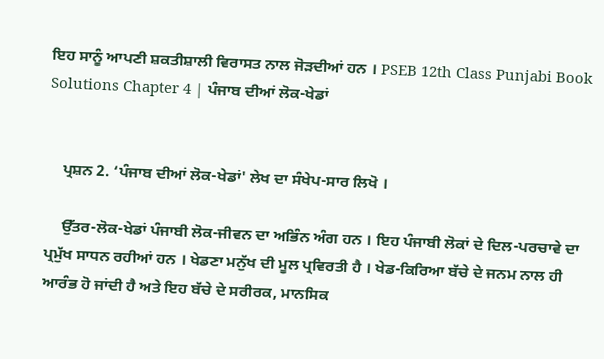ਇਹ ਸਾਨੂੰ ਆਪਣੀ ਸ਼ਕਤੀਸ਼ਾਲੀ ਵਿਰਾਸਤ ਨਾਲ ਜੋੜਦੀਆਂ ਹਨ । PSEB 12th Class Punjabi Book Solutions Chapter 4 | ਪੰਜਾਬ ਦੀਆਂ ਲੋਕ-ਖੇਡਾਂ


    ਪ੍ਰਸ਼ਨ 2. ‘ਪੰਜਾਬ ਦੀਆਂ ਲੋਕ-ਖੇਡਾਂ' ਲੇਖ ਦਾ ਸੰਖੇਪ-ਸਾਰ ਲਿਖੋ ।

    ਉੱਤਰ-ਲੋਕ-ਖੇਡਾਂ ਪੰਜਾਬੀ ਲੋਕ-ਜੀਵਨ ਦਾ ਅਭਿੰਨ ਅੰਗ ਹਨ । ਇਹ ਪੰਜਾਬੀ ਲੋਕਾਂ ਦੇ ਦਿਲ-ਪਰਚਾਵੇ ਦਾ ਪ੍ਰਮੁੱਖ ਸਾਧਨ ਰਹੀਆਂ ਹਨ । ਖੇਡਣਾ ਮਨੁੱਖ ਦੀ ਮੂਲ ਪ੍ਰਵਿਰਤੀ ਹੈ । ਖੇਡ-ਕਿਰਿਆ ਬੱਚੇ ਦੇ ਜਨਮ ਨਾਲ ਹੀ ਆਰੰਭ ਹੋ ਜਾਂਦੀ ਹੈ ਅਤੇ ਇਹ ਬੱਚੇ ਦੇ ਸਰੀਰਕ, ਮਾਨਸਿਕ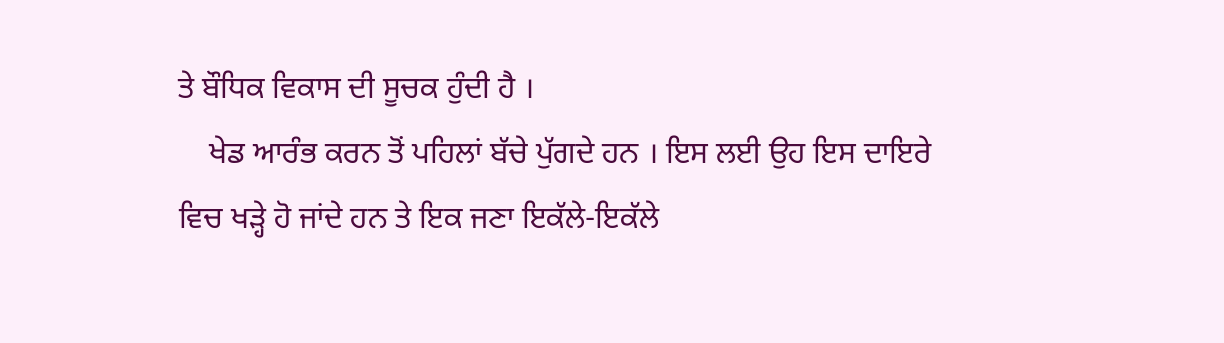ਤੇ ਬੌਧਿਕ ਵਿਕਾਸ ਦੀ ਸੂਚਕ ਹੁੰਦੀ ਹੈ ।
    ਖੇਡ ਆਰੰਭ ਕਰਨ ਤੋਂ ਪਹਿਲਾਂ ਬੱਚੇ ਪੁੱਗਦੇ ਹਨ । ਇਸ ਲਈ ਉਹ ਇਸ ਦਾਇਰੇ ਵਿਚ ਖੜ੍ਹੇ ਹੋ ਜਾਂਦੇ ਹਨ ਤੇ ਇਕ ਜਣਾ ਇਕੱਲੇ-ਇਕੱਲੇ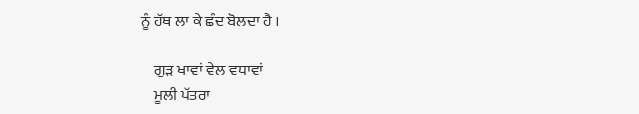ਨੂੰ ਹੱਥ ਲਾ ਕੇ ਛੰਦ ਬੋਲਦਾ ਹੈ ।

    ਗੁੜ ਖਾਵਾਂ ਵੇਲ ਵਧਾਵਾਂ
    ਮੂਲੀ ਪੱਤਰਾ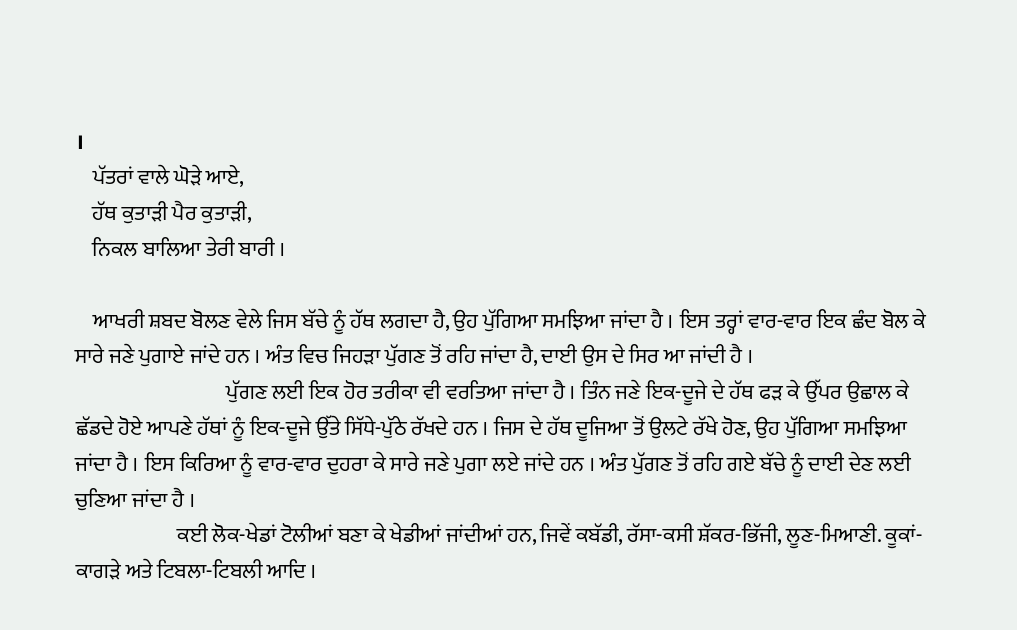।
    ਪੱਤਰਾਂ ਵਾਲੇ ਘੋੜੇ ਆਏ,
    ਹੱਥ ਕੁਤਾੜੀ ਪੈਰ ਕੁਤਾੜੀ,
    ਨਿਕਲ ਬਾਲਿਆ ਤੇਰੀ ਬਾਰੀ ।

    ਆਖਰੀ ਸ਼ਬਦ ਬੋਲਣ ਵੇਲੇ ਜਿਸ ਬੱਚੇ ਨੂੰ ਹੱਥ ਲਗਦਾ ਹੈ, ਉਹ ਪੁੱਗਿਆ ਸਮਝਿਆ ਜਾਂਦਾ ਹੈ । ਇਸ ਤਰ੍ਹਾਂ ਵਾਰ-ਵਾਰ ਇਕ ਛੰਦ ਬੋਲ ਕੇ ਸਾਰੇ ਜਣੇ ਪੁਗਾਏ ਜਾਂਦੇ ਹਨ । ਅੰਤ ਵਿਚ ਜਿਹੜਾ ਪੁੱਗਣ ਤੋਂ ਰਹਿ ਜਾਂਦਾ ਹੈ, ਦਾਈ ਉਸ ਦੇ ਸਿਰ ਆ ਜਾਂਦੀ ਹੈ ।
                                    ਪੁੱਗਣ ਲਈ ਇਕ ਹੋਰ ਤਰੀਕਾ ਵੀ ਵਰਤਿਆ ਜਾਂਦਾ ਹੈ । ਤਿੰਨ ਜਣੇ ਇਕ-ਦੂਜੇ ਦੇ ਹੱਥ ਫੜ ਕੇ ਉੱਪਰ ਉਛਾਲ ਕੇ ਛੱਡਦੇ ਹੋਏ ਆਪਣੇ ਹੱਥਾਂ ਨੂੰ ਇਕ-ਦੂਜੇ ਉੱਤੇ ਸਿੱਧੇ-ਪੁੱਠੇ ਰੱਖਦੇ ਹਨ । ਜਿਸ ਦੇ ਹੱਥ ਦੂਜਿਆ ਤੋਂ ਉਲਟੇ ਰੱਖੇ ਹੋਣ, ਉਹ ਪੁੱਗਿਆ ਸਮਝਿਆ ਜਾਂਦਾ ਹੈ । ਇਸ ਕਿਰਿਆ ਨੂੰ ਵਾਰ-ਵਾਰ ਦੁਹਰਾ ਕੇ ਸਾਰੇ ਜਣੇ ਪੁਗਾ ਲਏ ਜਾਂਦੇ ਹਨ । ਅੰਤ ਪੁੱਗਣ ਤੋਂ ਰਹਿ ਗਏ ਬੱਚੇ ਨੂੰ ਦਾਈ ਦੇਣ ਲਈ ਚੁਣਿਆ ਜਾਂਦਾ ਹੈ ।
                        ਕਈ ਲੋਕ-ਖੇਡਾਂ ਟੋਲੀਆਂ ਬਣਾ ਕੇ ਖੇਡੀਆਂ ਜਾਂਦੀਆਂ ਹਨ, ਜਿਵੇਂ ਕਬੱਡੀ, ਰੱਸਾ-ਕਸੀ ਸ਼ੱਕਰ-ਭਿੱਜੀ, ਲੂਣ-ਮਿਆਣੀ. ਕੂਕਾਂ-ਕਾਗੜੇ ਅਤੇ ਟਿਬਲਾ-ਟਿਬਲੀ ਆਦਿ ।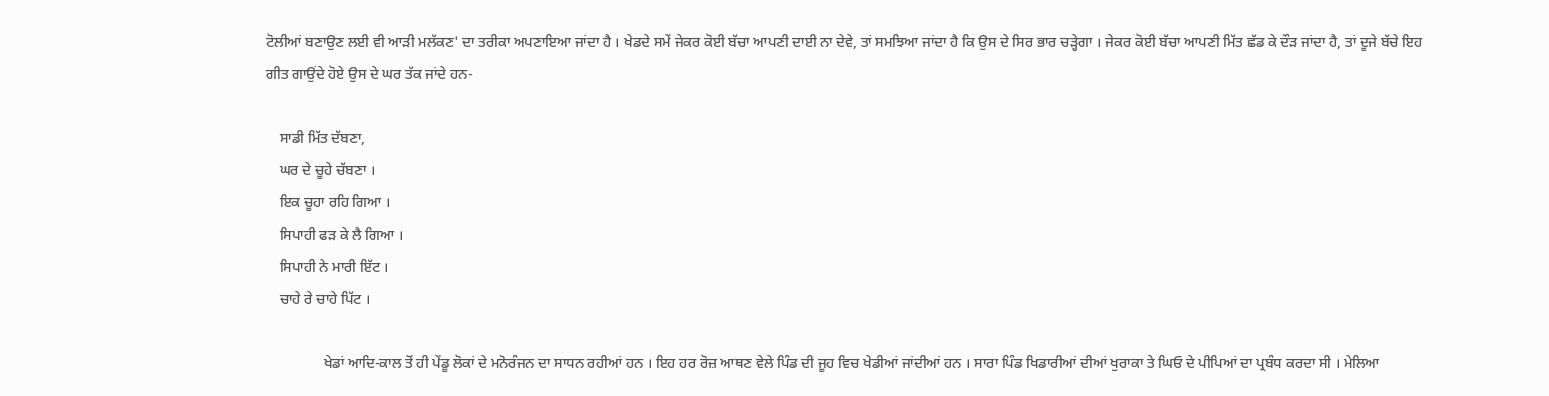ਟੋਲੀਆਂ ਬਣਾਉਣ ਲਈ ਵੀ ਆੜੀ ਮਲੱਕਣ' ਦਾ ਤਰੀਕਾ ਅਪਣਾਇਆ ਜਾਂਦਾ ਹੈ । ਖੇਡਦੇ ਸਮੇਂ ਜੇਕਰ ਕੋਈ ਬੱਚਾ ਆਪਣੀ ਦਾਈ ਨਾ ਦੇਵੇ, ਤਾਂ ਸਮਝਿਆ ਜਾਂਦਾ ਹੈ ਕਿ ਉਸ ਦੇ ਸਿਰ ਭਾਰ ਚੜ੍ਹੇਗਾ । ਜੇਕਰ ਕੋਈ ਬੱਚਾ ਆਪਣੀ ਮਿੱਤ ਛੱਡ ਕੇ ਦੌੜ ਜਾਂਦਾ ਹੈ, ਤਾਂ ਦੂਜੇ ਬੱਚੇ ਇਹ ਗੀਤ ਗਾਉਂਦੇ ਹੋਏ ਉਸ ਦੇ ਘਰ ਤੱਕ ਜਾਂਦੇ ਹਨ-

    ਸਾਡੀ ਮਿੱਤ ਦੱਬਣਾ,
    ਘਰ ਦੇ ਚੂਹੇ ਚੱਬਣਾ ।
    ਇਕ ਚੂਹਾ ਰਹਿ ਗਿਆ ।
    ਸਿਪਾਹੀ ਫੜ ਕੇ ਲੈ ਗਿਆ ।
    ਸਿਪਾਹੀ ਨੇ ਮਾਰੀ ਇੱਟ ।
    ਚਾਹੇ ਰੇ ਚਾਹੇ ਪਿੱਟ ।

                ਖੇਡਾਂ ਆਦਿ-ਕਾਲ ਤੋਂ ਹੀ ਪੇਂਡੂ ਲੋਕਾਂ ਦੇ ਮਨੋਰੰਜਨ ਦਾ ਸਾਧਨ ਰਹੀਆਂ ਹਨ । ਇਹ ਹਰ ਰੋਜ਼ ਆਥਣ ਵੇਲੇ ਪਿੰਡ ਦੀ ਜੂਹ ਵਿਚ ਖੇਡੀਆਂ ਜਾਂਦੀਆਂ ਹਨ । ਸਾਰਾ ਪਿੰਡ ਖਿਡਾਰੀਆਂ ਦੀਆਂ ਖੁਰਾਕਾ ਤੇ ਘਿਓ ਦੇ ਪੀਪਿਆਂ ਦਾ ਪ੍ਰਬੰਧ ਕਰਦਾ ਸੀ । ਮੇਲਿਆ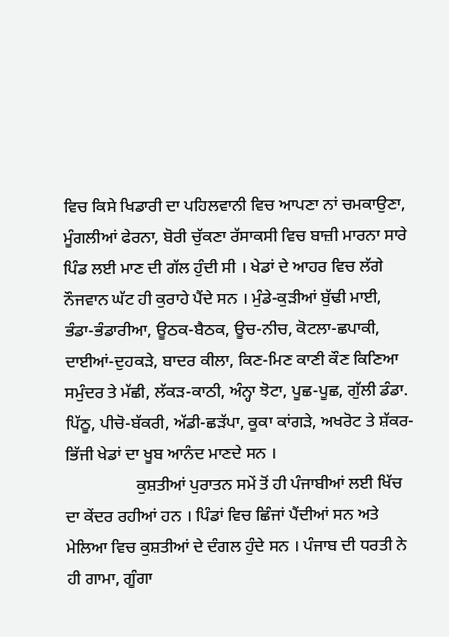ਵਿਚ ਕਿਸੇ ਖਿਡਾਰੀ ਦਾ ਪਹਿਲਵਾਨੀ ਵਿਚ ਆਪਣਾ ਨਾਂ ਚਮਕਾਉਣਾ, ਮੂੰਗਲੀਆਂ ਫੇਰਨਾ, ਬੋਰੀ ਚੁੱਕਣਾ ਰੱਸਾਕਸੀ ਵਿਚ ਬਾਜ਼ੀ ਮਾਰਨਾ ਸਾਰੇ ਪਿੰਡ ਲਈ ਮਾਣ ਦੀ ਗੱਲ ਹੁੰਦੀ ਸੀ । ਖੇਡਾਂ ਦੇ ਆਹਰ ਵਿਚ ਲੱਗੇ ਨੌਜਵਾਨ ਘੱਟ ਹੀ ਕੁਰਾਹੇ ਪੈਂਦੇ ਸਨ । ਮੁੰਡੇ-ਕੁੜੀਆਂ ਬੁੱਢੀ ਮਾਈ, ਭੰਡਾ-ਭੰਡਾਰੀਆ, ਊਠਕ-ਬੈਠਕ, ਊਚ-ਨੀਚ, ਕੋਟਲਾ-ਛਪਾਕੀ, ਦਾਈਆਂ-ਦੁਹਕੜੇ, ਬਾਦਰ ਕੀਲਾ, ਕਿਣ-ਮਿਣ ਕਾਣੀ ਕੌਣ ਕਿਣਿਆ ਸਮੁੰਦਰ ਤੇ ਮੱਛੀ, ਲੱਕੜ-ਕਾਠੀ, ਅੰਨ੍ਹਾ ਝੋਟਾ, ਪੂਛ-ਪੂਛ, ਗੁੱਲੀ ਡੰਡਾ. ਪਿੱਠੂ, ਪੀਚੋ-ਬੱਕਰੀ, ਅੱਡੀ-ਛੜੱਪਾ, ਕੂਕਾ ਕਾਂਗੜੇ, ਅਖਰੋਟ ਤੇ ਸ਼ੱਕਰ-ਭਿੱਜੀ ਖੇਡਾਂ ਦਾ ਖੂਬ ਆਨੰਦ ਮਾਣਦੇ ਸਨ ।
                 ਕੁਸ਼ਤੀਆਂ ਪੁਰਾਤਨ ਸਮੇਂ ਤੋਂ ਹੀ ਪੰਜਾਬੀਆਂ ਲਈ ਖਿੱਚ ਦਾ ਕੇਂਦਰ ਰਹੀਆਂ ਹਨ । ਪਿੰਡਾਂ ਵਿਚ ਛਿੰਜਾਂ ਪੈਂਦੀਆਂ ਸਨ ਅਤੇ ਮੇਲਿਆ ਵਿਚ ਕੁਸ਼ਤੀਆਂ ਦੇ ਦੰਗਲ ਹੁੰਦੇ ਸਨ । ਪੰਜਾਬ ਦੀ ਧਰਤੀ ਨੇ ਹੀ ਗਾਮਾ, ਗੂੰਗਾ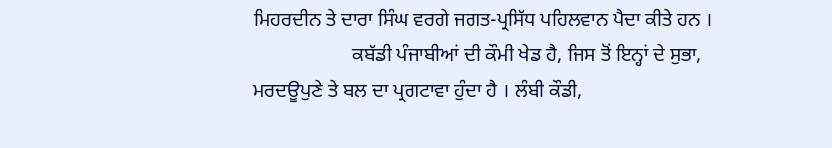ਮਿਹਰਦੀਨ ਤੇ ਦਾਰਾ ਸਿੰਘ ਵਰਗੇ ਜਗਤ-ਪ੍ਰਸਿੱਧ ਪਹਿਲਵਾਨ ਪੈਦਾ ਕੀਤੇ ਹਨ ।
                    ਕਬੱਡੀ ਪੰਜਾਬੀਆਂ ਦੀ ਕੌਮੀ ਖੇਡ ਹੈ, ਜਿਸ ਤੋਂ ਇਨ੍ਹਾਂ ਦੇ ਸੁਭਾ, ਮਰਦਊਪੁਣੇ ਤੇ ਬਲ ਦਾ ਪ੍ਰਗਟਾਵਾ ਹੁੰਦਾ ਹੈ । ਲੰਬੀ ਕੌਡੀ,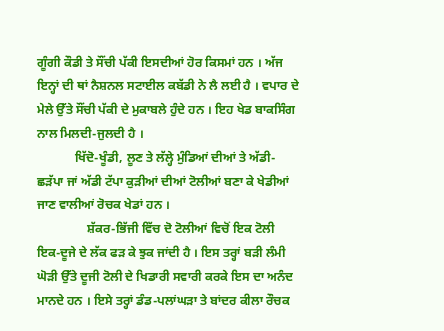ਗੂੰਗੀ ਕੌਡੀ ਤੇ ਸੌਂਚੀ ਪੱਕੀ ਇਸਦੀਆਂ ਹੋਰ ਕਿਸਮਾਂ ਹਨ । ਅੱਜ ਇਨ੍ਹਾਂ ਦੀ ਥਾਂ ਨੈਸ਼ਨਲ ਸਟਾਈਲ ਕਬੱਡੀ ਨੇ ਲੈ ਲਈ ਹੈ । ਵਪਾਰ ਦੇ ਮੇਲੇ ਉੱਤੇ ਸੌਂਚੀ ਪੱਕੀ ਦੇ ਮੁਕਾਬਲੇ ਹੁੰਦੇ ਹਨ । ਇਹ ਖੇਡ ਬਾਕਸਿੰਗ ਨਾਲ ਮਿਲਦੀ-ਜੁਲਦੀ ਹੈ ।
            ਖਿੱਦੋ-ਖੂੰਡੀ, ਲੂਣ ਤੇ ਲੱਲ੍ਹੇ ਮੁੰਡਿਆਂ ਦੀਆਂ ਤੇ ਅੱਡੀ-ਛੜੱਪਾ ਜਾਂ ਅੱਡੀ ਟੱਪਾ ਕੁੜੀਆਂ ਦੀਆਂ ਟੋਲੀਆਂ ਬਣਾ ਕੇ ਖੇਡੀਆਂ ਜਾਣ ਵਾਲੀਆਂ ਰੋਚਕ ਖੇਡਾਂ ਹਨ ।
                ਸ਼ੱਕਰ-ਭਿੱਜੀ ਵਿੱਚ ਦੋ ਟੋਲੀਆਂ ਵਿਚੋਂ ਇਕ ਟੋਲੀ ਇਕ-ਦੂਜੇ ਦੇ ਲੱਕ ਫੜ ਕੇ ਝੁਕ ਜਾਂਦੀ ਹੈ । ਇਸ ਤਰ੍ਹਾਂ ਬੜੀ ਲੰਮੀ ਘੋੜੀ ਉੱਤੇ ਦੂਜੀ ਟੋਲੀ ਦੇ ਖਿਡਾਰੀ ਸਵਾਰੀ ਕਰਕੇ ਇਸ ਦਾ ਅਨੰਦ ਮਾਨਦੇ ਹਨ । ਇਸੇ ਤਰ੍ਹਾਂ ਡੰਡ-ਪਲਾਂਘੜਾ ਤੇ ਬਾਂਦਰ ਕੀਲਾ ਰੌਚਕ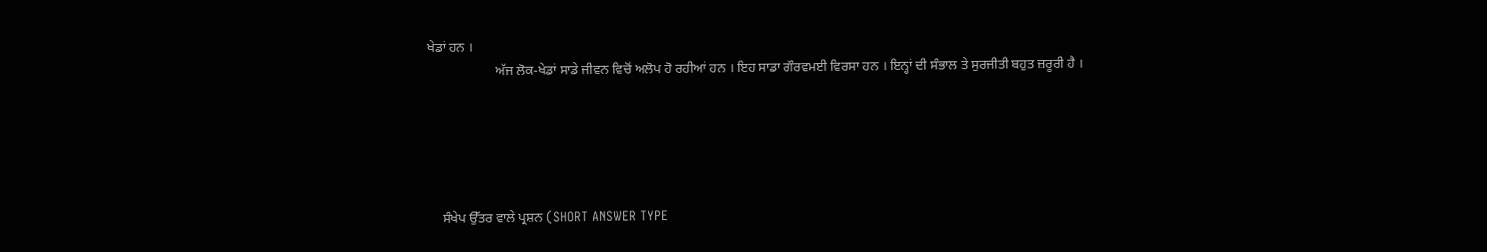ਖੇਡਾਂ ਹਨ ।
                    ਅੱਜ ਲੋਕ-ਖੇਡਾਂ ਸਾਡੇ ਜੀਵਨ ਵਿਚੋਂ ਅਲੋਪ ਹੋ ਰਹੀਆਂ ਹਨ । ਇਹ ਸਾਡਾ ਗੌਰਵਮਈ ਵਿਰਸਾ ਹਨ । ਇਨ੍ਹਾਂ ਦੀ ਸੰਭਾਲ ਤੇ ਸੁਰਜੀਤੀ ਬਹੁਤ ਜ਼ਰੂਰੀ ਹੈ ।





    ਸੰਖੇਪ ਉੱਤਰ ਵਾਲੇ ਪ੍ਰਸ਼ਨ (SHORT ANSWER TYPE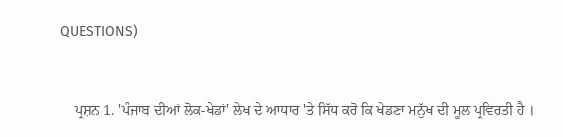QUESTIONS)


    ਪ੍ਰਸ਼ਨ 1. 'ਪੰਜਾਬ ਦੀਆਂ ਲੋਕ-ਖੇਡਾਂ' ਲੇਖ ਦੇ ਆਧਾਰ 'ਤੇ ਸਿੱਧ ਕਰੋ ਕਿ ਖੇਡਣਾ ਮਨੁੱਖ ਦੀ ਮੂਲ ਪ੍ਰਵਿਰਤੀ ਹੈ ।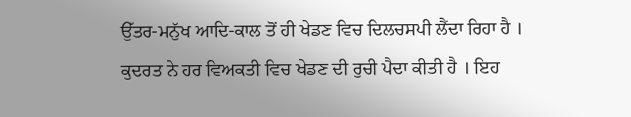ਉੱਤਰ-ਮਨੁੱਖ ਆਦਿ-ਕਾਲ ਤੋਂ ਹੀ ਖੇਡਣ ਵਿਚ ਦਿਲਚਸਪੀ ਲੈਂਦਾ ਰਿਹਾ ਹੈ । ਕੁਦਰਤ ਨੇ ਹਰ ਵਿਅਕਤੀ ਵਿਚ ਖੇਡਣ ਦੀ ਰੁਚੀ ਪੈਦਾ ਕੀਤੀ ਹੈ । ਇਹ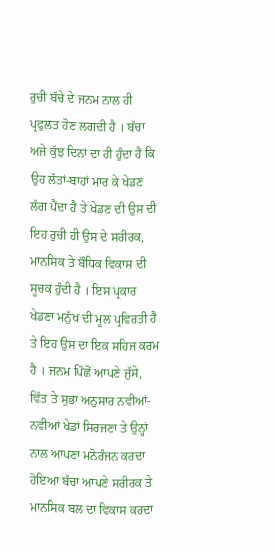ਰੁਚੀ ਬੱਚੇ ਦੇ ਜਨਮ ਨਾਲ ਹੀ ਪ੍ਰਫੁਲਤ ਹੋਣ ਲਗਦੀ ਹੈ । ਬੱਚਾ ਅਜੇ ਕੁੱਝ ਦਿਨਾਂ ਦਾ ਹੀ ਹੁੰਦਾ ਹੈ ਕਿ ਉਹ ਲੱਤਾਂ-ਬਾਹਾਂ ਮਾਰ ਕੇ ਖੇਡਣ ਲੱਗ ਪੈਂਦਾ ਹੈ ਤੇ ਖੇਡਣ ਦੀ ਉਸ ਦੀ ਇਹ ਰੁਚੀ ਹੀ ਉਸ ਦੇ ਸਰੀਰਕ, ਮਾਨਸਿਕ ਤੇ ਬੌਧਿਕ ਵਿਕਾਸ ਦੀ ਸੂਚਕ ਹੁੰਦੀ ਹੈ । ਇਸ ਪ੍ਰਕਾਰ ਖੇਡਣਾ ਮਨੁੱਖ ਦੀ ਮੂਲ ਪ੍ਰਵਿਰਤੀ ਹੈ ਤੇ ਇਹ ਉਸ ਦਾ ਇਕ ਸਹਿਜ ਕਰਮ ਹੈ । ਜਨਮ ਪਿੱਛੋਂ ਆਪਣੇ ਜੁੱਸੇ, ਵਿੱਤ ਤੇ ਸੁਭਾ ਅਨੁਸਾਰ ਨਵੀਆਂ-ਨਵੀਆਂ ਖੇਡਾਂ ਸਿਰਜਣਾ ਤੇ ਉਨ੍ਹਾਂ ਨਾਲ ਆਪਣਾ ਮਨੋਰੰਜਨ ਕਰਦਾ ਹੋਇਆ ਬੱਚਾ ਆਪਣੇ ਸਰੀਰਕ ਤੇ ਮਾਨਸਿਕ ਬਲ ਦਾ ਵਿਕਾਸ ਕਰਦਾ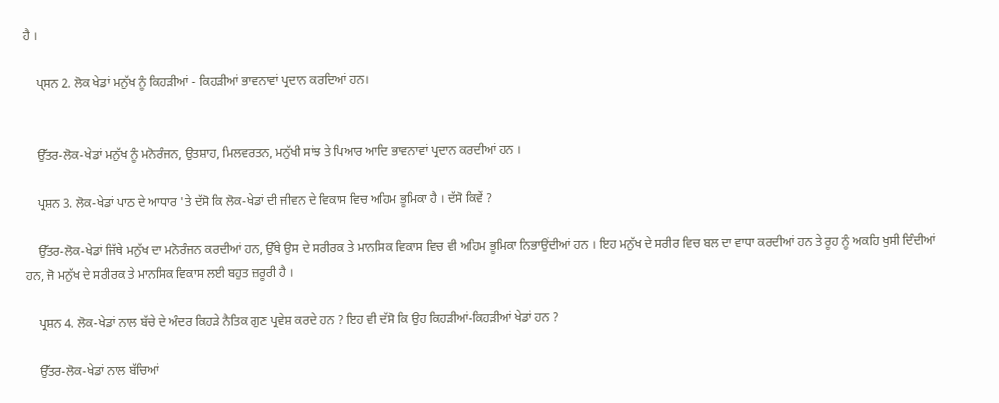ਹੈ ।

    ਪ੍ਸਨ 2. ਲੋਕ ਖੇਡਾਂ ਮਨੁੱਖ ਨੂੰ ਕਿਹੜੀਆਂ - ਕਿਹੜੀਆਂ ਭਾਵਨਾਵਾਂ ਪ੍ਰਦਾਨ ਕਰਦਿਆਂ ਹਨ।


    ਉੱਤਰ-ਲੋਕ-ਖੇਡਾਂ ਮਨੁੱਖ ਨੂੰ ਮਨੋਰੰਜਨ, ਉਤਸ਼ਾਹ, ਮਿਲਵਰਤਨ, ਮਨੁੱਖੀ ਸਾਂਝ ਤੇ ਪਿਆਰ ਆਦਿ ਭਾਵਨਾਵਾਂ ਪ੍ਰਦਾਨ ਕਰਦੀਆਂ ਹਨ ।

    ਪ੍ਰਸ਼ਨ 3. ਲੋਕ-ਖੇਡਾਂ ਪਾਠ ਦੇ ਆਧਾਰ 'ਤੇ ਦੱਸੋ ਕਿ ਲੋਕ-ਖੇਡਾਂ ਦੀ ਜੀਵਨ ਦੇ ਵਿਕਾਸ ਵਿਚ ਅਹਿਮ ਭੂਮਿਕਾ ਹੈ । ਦੱਸੋ ਕਿਵੇਂ ?

    ਉੱਤਰ-ਲੋਕ-ਖੇਡਾਂ ਜਿੱਥੇ ਮਨੁੱਖ ਦਾ ਮਨੋਰੰਜਨ ਕਰਦੀਆਂ ਹਨ, ਉੱਥੇ ਉਸ ਦੇ ਸਰੀਰਕ ਤੇ ਮਾਨਸਿਕ ਵਿਕਾਸ ਵਿਚ ਵੀ ਅਹਿਮ ਭੂਮਿਕਾ ਨਿਭਾਉਂਦੀਆਂ ਹਨ । ਇਹ ਮਨੁੱਖ ਦੇ ਸਰੀਰ ਵਿਚ ਬਲ ਦਾ ਵਾਧਾ ਕਰਦੀਆਂ ਹਨ ਤੇ ਰੂਹ ਨੂੰ ਅਕਹਿ ਖੁਸੀ ਦਿੰਦੀਆਂ ਹਨ, ਜੋ ਮਨੁੱਖ ਦੇ ਸਰੀਰਕ ਤੇ ਮਾਨਸਿਕ ਵਿਕਾਸ ਲਈ ਬਹੁਤ ਜ਼ਰੂਰੀ ਹੈ ।

    ਪ੍ਰਸ਼ਨ 4. ਲੋਕ-ਖੇਡਾਂ ਨਾਲ ਬੱਚੇ ਦੇ ਅੰਦਰ ਕਿਹੜੇ ਨੈਤਿਕ ਗੁਣ ਪ੍ਰਵੇਸ਼ ਕਰਦੇ ਹਨ ? ਇਹ ਵੀ ਦੱਸੋ ਕਿ ਉਹ ਕਿਹੜੀਆਂ-ਕਿਹੜੀਆਂ ਖੇਡਾਂ ਹਨ ?

    ਉੱਤਰ-ਲੋਕ-ਖੇਡਾਂ ਨਾਲ ਬੱਚਿਆਂ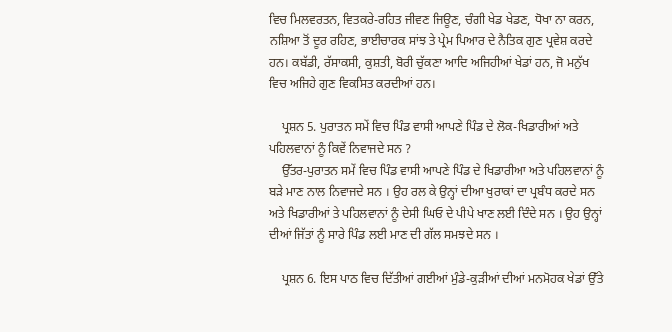ਵਿਚ ਮਿਲਵਰਤਨ, ਵਿਤਕਰੇ-ਰਹਿਤ ਜੀਵਣ ਜਿਊਣ, ਚੰਗੀ ਖੇਡ ਖੇਡਣ, ਧੋਖਾ ਨਾ ਕਰਨ, ਨਸ਼ਿਆ ਤੋਂ ਦੂਰ ਰਹਿਣ, ਭਾਈਚਾਰਕ ਸਾਂਝ ਤੇ ਪ੍ਰੇਮ ਪਿਆਰ ਦੇ ਨੈਤਿਕ ਗੁਣ ਪ੍ਰਵੇਸ਼ ਕਰਦੇ ਹਨ। ਕਬੱਡੀ, ਰੱਸਾਕਸੀ, ਕੁਸ਼ਤੀ, ਬੋਰੀ ਚੁੱਕਣਾ ਆਦਿ ਅਜਿਹੀਆਂ ਖੇਡਾਂ ਹਨ, ਜੋ ਮਨੁੱਖ ਵਿਚ ਅਜਿਹੇ ਗੁਣ ਵਿਕਸਿਤ ਕਰਦੀਆਂ ਹਨ।

    ਪ੍ਰਸ਼ਨ 5. ਪੁਰਾਤਨ ਸਮੇਂ ਵਿਚ ਪਿੰਡ ਵਾਸੀ ਆਪਣੇ ਪਿੰਡ ਦੇ ਲੋਕ-ਖਿਡਾਰੀਆਂ ਅਤੇ ਪਹਿਲਵਾਨਾਂ ਨੂੰ ਕਿਵੇਂ ਨਿਵਾਜਦੇ ਸਨ ?
    ਉੱਤਰ-ਪੁਰਾਤਨ ਸਮੇਂ ਵਿਚ ਪਿੰਡ ਵਾਸੀ ਆਪਣੇ ਪਿੰਡ ਦੇ ਖਿਡਾਰੀਆ ਅਤੇ ਪਹਿਲਵਾਨਾਂ ਨੂੰ ਬੜੇ ਮਾਣ ਨਾਲ ਨਿਵਾਜਦੇ ਸਨ । ਉਹ ਰਲ ਕੇ ਉਨ੍ਹਾਂ ਦੀਆ ਖੁਰਾਕਾਂ ਦਾ ਪ੍ਰਬੰਧ ਕਰਦੇ ਸਨ ਅਤੇ ਖਿਡਾਰੀਆਂ ਤੇ ਪਹਿਲਵਾਨਾਂ ਨੂੰ ਦੇਸੀ ਘਿਓ ਦੇ ਪੀਪੇ ਖਾਣ ਲਈ ਦਿੰਦੇ ਸਨ । ਉਹ ਉਨ੍ਹਾਂ ਦੀਆਂ ਜਿੱਤਾਂ ਨੂੰ ਸਾਰੇ ਪਿੰਡ ਲਈ ਮਾਣ ਦੀ ਗੱਲ ਸਮਝਦੇ ਸਨ ।

    ਪ੍ਰਸ਼ਨ 6. ਇਸ ਪਾਠ ਵਿਚ ਦਿੱਤੀਆਂ ਗਈਆਂ ਮੁੰਡੇ-ਕੁੜੀਆਂ ਦੀਆਂ ਮਨਮੋਹਕ ਖੇਡਾਂ ਉੱਤੇ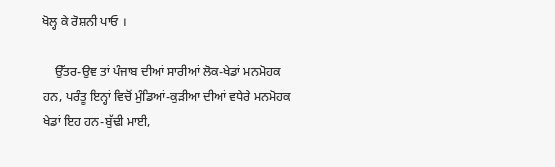ਖੋਲ੍ਹ ਕੇ ਰੋਸ਼ਨੀ ਪਾਓ ।

    ਉੱਤਰ-ਉਞ ਤਾਂ ਪੰਜਾਬ ਦੀਆਂ ਸਾਰੀਆਂ ਲੋਕ-ਖੇਡਾਂ ਮਨਮੋਹਕ ਹਨ, ਪਰੰਤੂ ਇਨ੍ਹਾਂ ਵਿਚੋਂ ਮੁੰਡਿਆਂ-ਕੁੜੀਆ ਦੀਆਂ ਵਧੇਰੇ ਮਨਮੋਹਕ ਖੇਡਾਂ ਇਹ ਹਨ-ਬੁੱਢੀ ਮਾਈ,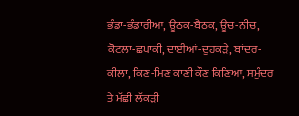ਭੰਡਾ-ਭੰਡਾਰੀਆ, ਊਠਕ-ਬੈਠਕ, ਊਚ-ਨੀਚ, ਕੋਟਲਾ-ਛਪਾਕੀ, ਦਾਈਆਂ-ਦੁਹਕੜੇ, ਬਾਂਦਰ-ਕੀਲਾ, ਕਿਣ-ਮਿਣ ਕਾਣੀ ਕੌਣ ਕਿਣਿਆ, ਸਮੁੰਦਰ ਤੇ ਮੱਛੀ ਲੱਕੜੀ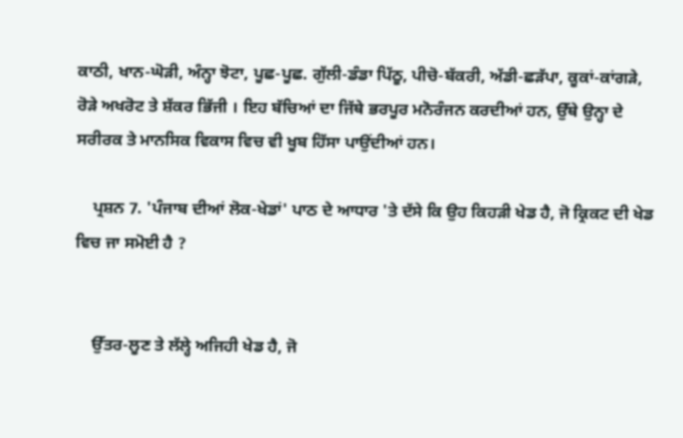ਕਾਠੀ, ਖਾਨ-ਘੋੜੀ, ਅੰਨ੍ਹਾ ਝੋਟਾ, ਪੂਛ-ਪੂਛ. ਗੁੱਲੀ-ਡੰਡਾ ਪਿੱਠੂ, ਪੀਚੋ-ਬੱਕਰੀ, ਅੱਡੀ-ਛੜੱਪਾ, ਕੂਕਾਂ-ਕਾਂਗੜੇ, ਰੋੜੇ ਅਖਰੋਟ ਤੇ ਸ਼ੱਕਰ ਭਿੱਜੀ । ਇਹ ਬੱਚਿਆਂ ਦਾ ਜਿੱਥੇ ਭਰਪੂਰ ਮਨੋਰੰਜਨ ਕਰਦੀਆਂ ਹਨ, ਉੱਥੇ ਉਨ੍ਹਾ ਦੇ ਸਰੀਰਕ ਤੇ ਮਾਨਸਿਕ ਵਿਕਾਸ ਵਿਚ ਵੀ ਖੂਬ ਹਿੱਸਾ ਪਾਉਂਦੀਆਂ ਹਨ।

    ਪ੍ਰਸ਼ਨ 7. 'ਪੰਜਾਬ ਦੀਆਂ ਲੋਕ-ਖੇਡਾਂ' ਪਾਠ ਦੇ ਆਧਾਰ 'ਤੇ ਦੱਸੇ ਕਿ ਉਹ ਕਿਹੜੀ ਖੇਡ ਹੈ, ਜੋ ਕ੍ਰਿਕਟ ਦੀ ਖੇਡ ਵਿਚ ਜਾ ਸਮੋਈ ਹੈ ?


    ਉੱਤਰ-ਲੂਣ ਤੇ ਲੱਲ੍ਹੇ ਅਜਿਹੀ ਖੇਡ ਹੈ, ਜੋ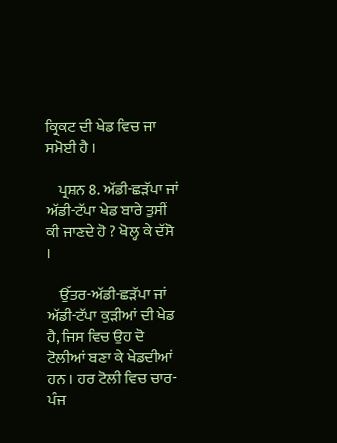ਕ੍ਰਿਕਟ ਦੀ ਖੇਡ ਵਿਚ ਜਾ ਸਮੋਈ ਹੈ ।

    ਪ੍ਰਸ਼ਨ 8. ਅੱਡੀ-ਛੜੱਪਾ ਜਾਂ ਅੱਡੀ-ਟੱਪਾ ਖੇਡ ਬਾਰੇ ਤੁਸੀਂ ਕੀ ਜਾਣਦੇ ਹੋ ? ਖੋਲ੍ਹ ਕੇ ਦੱਸੋ ।

    ਉੱਤਰ-ਅੱਡੀ-ਛੜੱਪਾ ਜਾਂ ਅੱਡੀ-ਟੱਪਾ ਕੁੜੀਆਂ ਦੀ ਖੇਡ ਹੈ, ਜਿਸ ਵਿਚ ਉਹ ਦੋ ਟੋਲੀਆਂ ਬਣਾ ਕੇ ਖੇਡਦੀਆਂ ਹਨ । ਹਰ ਟੋਲੀ ਵਿਚ ਚਾਰ-ਪੰਜ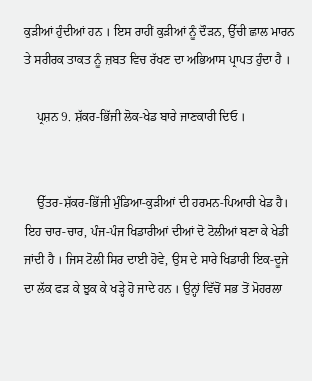ਕੁੜੀਆਂ ਹੁੰਦੀਆਂ ਹਨ । ਇਸ ਰਾਹੀਂ ਕੁੜੀਆਂ ਨੂੰ ਦੌੜਨ, ਉੱਚੀ ਛਾਲ ਮਾਰਨ ਤੇ ਸਰੀਰਕ ਤਾਕਤ ਨੂੰ ਜ਼ਬਤ ਵਿਚ ਰੱਖਣ ਦਾ ਅਭਿਆਸ ਪ੍ਰਾਪਤ ਹੁੰਦਾ ਹੈ ।

    ਪ੍ਰਸ਼ਨ 9. ਸ਼ੱਕਰ-ਭਿੱਜੀ ਲੋਕ-ਖੇਡ ਬਾਰੇ ਜਾਣਕਾਰੀ ਦਿਓ ।


    ਉੱਤਰ-ਸ਼ੱਕਰ-ਭਿੱਜੀ ਮੁੰਡਿਆ-ਕੁੜੀਆਂ ਦੀ ਹਰਮਨ-ਪਿਆਰੀ ਖੇਡ ਹੈ। ਇਹ ਚਾਰ-ਚਾਰ, ਪੰਜ-ਪੰਜ ਖਿਡਾਰੀਆਂ ਦੀਆਂ ਦੋ ਟੋਲੀਆਂ ਬਣਾ ਕੇ ਖੇਡੀ ਜਾਂਦੀ ਹੈ । ਜਿਸ ਟੋਲੀ ਸਿਰ ਦਾਈ ਹੋਵੇ, ਉਸ ਦੇ ਸਾਰੇ ਖਿਡਾਰੀ ਇਕ-ਦੂਜੇ ਦਾ ਲੱਕ ਫੜ ਕੇ ਝੁਕ ਕੇ ਖੜ੍ਹੇ ਹੋ ਜਾਦੇ ਹਨ । ਉਨ੍ਹਾਂ ਵਿੱਚੋਂ ਸਭ ਤੋਂ ਮੋਹਰਲਾ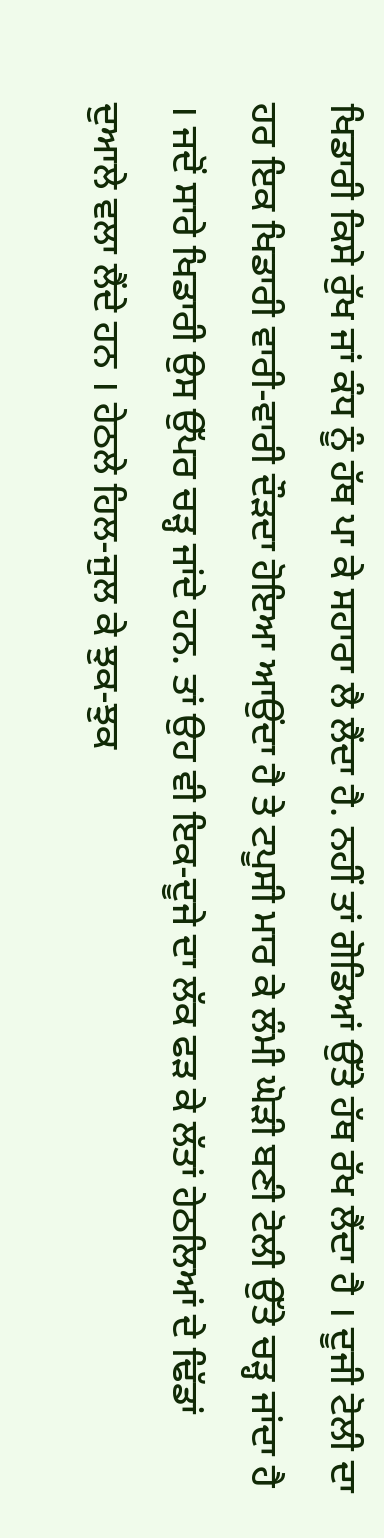ਖਿਡਾਰੀ ਕਿਸੇ ਰੁੱਖ ਜਾਂ ਕੰਧ ਨੂੰ ਹੱਥ ਪਾ ਕੇ ਸਹਾਰਾ ਲੈ ਲੈਂਦਾ ਹੈ. ਨਹੀਂ ਤਾਂ ਗੋਡਿਆਂ ਉੱਤੇ ਹੱਥ ਰੱਖ ਲੈਂਦਾ ਹੈ । ਦੂਜੀ ਟੋਲੀ ਦਾ ਹਰ ਇਕ ਖਿਡਾਰੀ ਵਾਰੀ-ਵਾਰੀ ਦੌੜਦਾ ਹੋਇਆ ਆਉਂਦਾ ਹੈ ਤੇ ਟਪੂਸੀ ਮਾਰ ਕੇ ਲੰਮੀ ਘੋੜੀ ਬਣੀ ਟੋਲੀ ਉੱਤੇ ਚੜ੍ਹ ਜਾਂਦਾ ਹੈ । ਜਦੋਂ ਸਾਰੇ ਖਿਡਾਰੀ ਉਸ ਉੱਪਰ ਚੜ੍ਹ ਜਾਂਦੇ ਹਨ. ਤਾਂ ਉਹ ਵੀ ਇਕ-ਦੂਜੇ ਦਾ ਲੱਕ ਫੜ ਕੇ ਲੱਤਾਂ ਹੇਠਲਿਆਂ ਦੇ ਢਿੱਡਾਂ ਦੁਆਲੇ ਵਲਾ ਲੈਂਦੇ ਹਨ । ਹੇਠਲੇ ਹਿਲ-ਜੁਲ ਕੇ ਝੁਕ-ਝੁਕ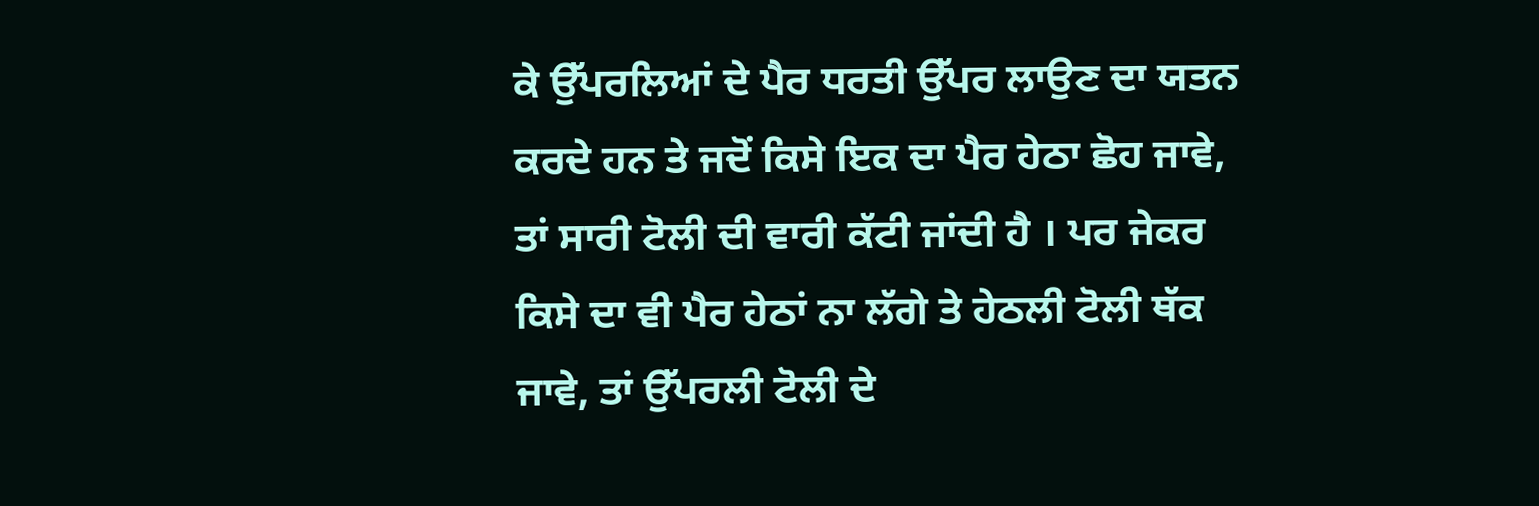ਕੇ ਉੱਪਰਲਿਆਂ ਦੇ ਪੈਰ ਧਰਤੀ ਉੱਪਰ ਲਾਉਣ ਦਾ ਯਤਨ ਕਰਦੇ ਹਨ ਤੇ ਜਦੋਂ ਕਿਸੇ ਇਕ ਦਾ ਪੈਰ ਹੇਠਾ ਛੋਹ ਜਾਵੇ, ਤਾਂ ਸਾਰੀ ਟੋਲੀ ਦੀ ਵਾਰੀ ਕੱਟੀ ਜਾਂਦੀ ਹੈ । ਪਰ ਜੇਕਰ ਕਿਸੇ ਦਾ ਵੀ ਪੈਰ ਹੇਠਾਂ ਨਾ ਲੱਗੇ ਤੇ ਹੇਠਲੀ ਟੋਲੀ ਥੱਕ ਜਾਵੇ, ਤਾਂ ਉੱਪਰਲੀ ਟੋਲੀ ਦੇ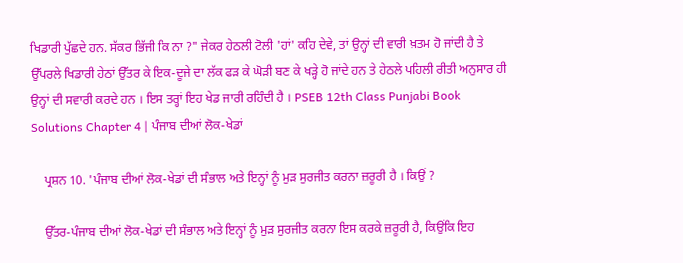ਖਿਡਾਰੀ ਪੁੱਛਦੇ ਹਨ. ਸੱਕਰ ਭਿੱਜੀ ਕਿ ਨਾ ?" ਜੇਕਰ ਹੇਠਲੀ ਟੋਲੀ 'ਹਾਂ' ਕਹਿ ਦੇਵੇ, ਤਾਂ ਉਨ੍ਹਾਂ ਦੀ ਵਾਰੀ ਖ਼ਤਮ ਹੋ ਜਾਂਦੀ ਹੈ ਤੇ ਉੱਪਰਲੇ ਖਿਡਾਰੀ ਹੇਠਾਂ ਉੱਤਰ ਕੇ ਇਕ-ਦੂਜੇ ਦਾ ਲੱਕ ਫੜ ਕੇ ਘੋੜੀ ਬਣ ਕੇ ਖੜ੍ਹੇ ਹੋ ਜਾਂਦੇ ਹਨ ਤੇ ਹੇਠਲੇ ਪਹਿਲੀ ਰੀਤੀ ਅਨੁਸਾਰ ਹੀ ਉਨ੍ਹਾਂ ਦੀ ਸਵਾਰੀ ਕਰਦੇ ਹਨ । ਇਸ ਤਰ੍ਹਾਂ ਇਹ ਖੇਡ ਜਾਰੀ ਰਹਿੰਦੀ ਹੈ । PSEB 12th Class Punjabi Book Solutions Chapter 4 | ਪੰਜਾਬ ਦੀਆਂ ਲੋਕ-ਖੇਡਾਂ

    ਪ੍ਰਸ਼ਨ 10. 'ਪੰਜਾਬ ਦੀਆਂ ਲੋਕ-ਖੇਡਾਂ ਦੀ ਸੰਭਾਲ ਅਤੇ ਇਨ੍ਹਾਂ ਨੂੰ ਮੁੜ ਸੁਰਜੀਤ ਕਰਨਾ ਜ਼ਰੂਰੀ ਹੈ । ਕਿਉਂ ?

    ਉੱਤਰ-ਪੰਜਾਬ ਦੀਆਂ ਲੋਕ-ਖੇਡਾਂ ਦੀ ਸੰਭਾਲ ਅਤੇ ਇਨ੍ਹਾਂ ਨੂੰ ਮੁੜ ਸੁਰਜੀਤ ਕਰਨਾ ਇਸ ਕਰਕੇ ਜ਼ਰੂਰੀ ਹੈ, ਕਿਉਂਕਿ ਇਹ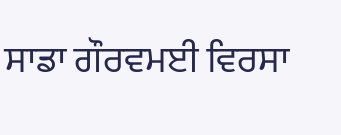ਸਾਡਾ ਗੌਰਵਮਈ ਵਿਰਸਾ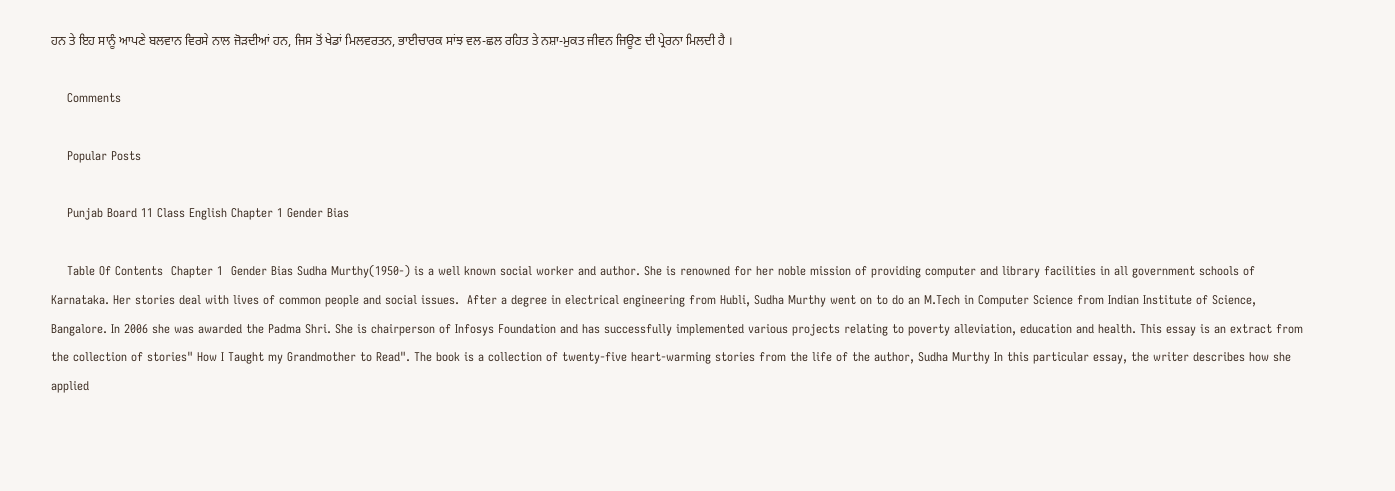ਹਨ ਤੇ ਇਹ ਸਾਨੂੰ ਆਪਣੇ ਬਲਵਾਨ ਵਿਰਸੇ ਨਾਲ ਜੋੜਦੀਆਂ ਹਨ, ਜਿਸ ਤੋਂ ਖੇਡਾਂ ਮਿਲਵਰਤਨ, ਭਾਈਚਾਰਕ ਸਾਂਝ ਵਲ-ਛਲ ਰਹਿਤ ਤੇ ਨਸ਼ਾ-ਮੁਕਤ ਜੀਵਨ ਜਿਊਣ ਦੀ ਪ੍ਰੇਰਨਾ ਮਿਲਦੀ ਹੈ ।

    Comments

    Popular Posts

    Punjab Board 11 Class English Chapter 1 Gender Bias

    Table Of Contents  Chapter 1  Gender Bias Sudha Murthy(1950-) is a well known social worker and author. She is renowned for her noble mission of providing computer and library facilities in all government schools of Karnataka. Her stories deal with lives of common people and social issues.  After a degree in electrical engineering from Hubli, Sudha Murthy went on to do an M.Tech in Computer Science from Indian Institute of Science, Bangalore. In 2006 she was awarded the Padma Shri. She is chairperson of Infosys Foundation and has successfully implemented various projects relating to poverty alleviation, education and health. This essay is an extract from the collection of stories" How I Taught my Grandmother to Read". The book is a collection of twenty-five heart-warming stories from the life of the author, Sudha Murthy In this particular essay, the writer describes how she applied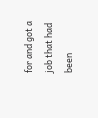for and got a job that had been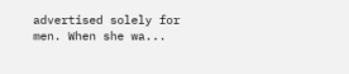advertised solely for men. When she wa...